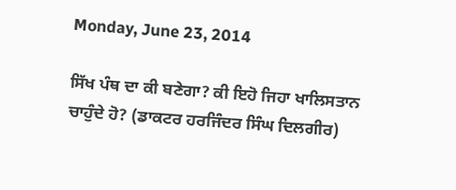Monday, June 23, 2014

ਸਿੱਖ ਪੰਥ ਦਾ ਕੀ ਬਣੇਗਾ? ਕੀ ਇਹੋ ਜਿਹਾ ਖਾਲਿਸਤਾਨ ਚਾਹੁੰਦੇ ਹੋ? (ਡਾਕਟਰ ਹਰਜਿੰਦਰ ਸਿੰਘ ਦਿਲਗੀਰ)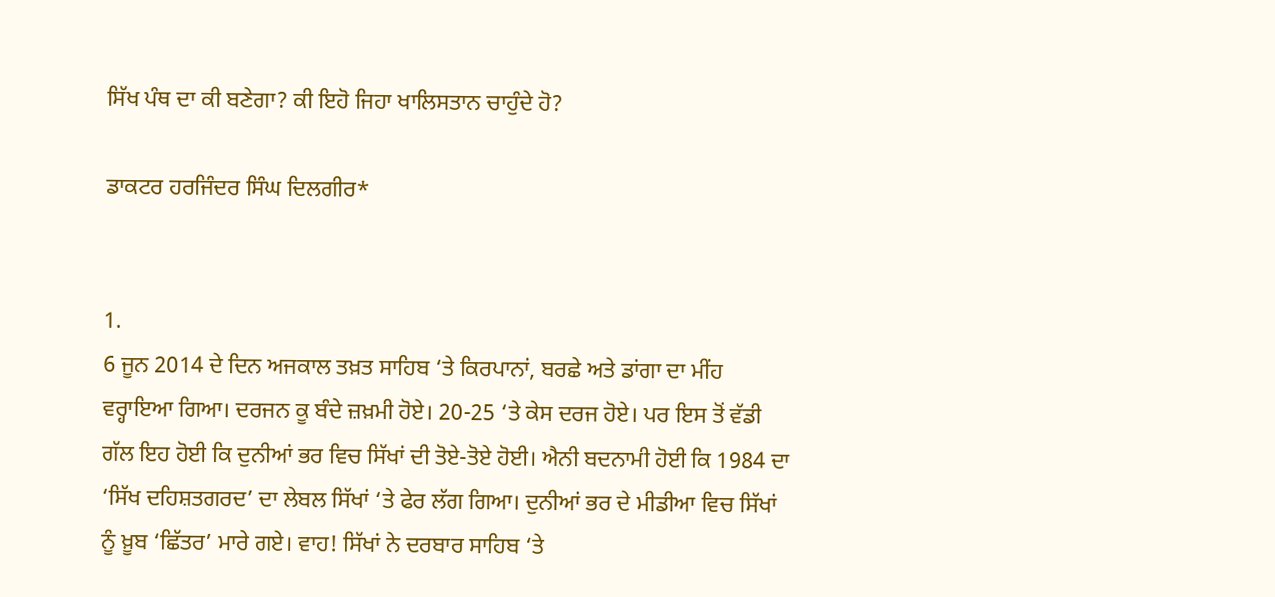ਸਿੱਖ ਪੰਥ ਦਾ ਕੀ ਬਣੇਗਾ? ਕੀ ਇਹੋ ਜਿਹਾ ਖਾਲਿਸਤਾਨ ਚਾਹੁੰਦੇ ਹੋ?

ਡਾਕਟਰ ਹਰਜਿੰਦਰ ਸਿੰਘ ਦਿਲਗੀਰ*


1.
6 ਜੂਨ 2014 ਦੇ ਦਿਨ ਅਜਕਾਲ ਤਖ਼ਤ ਸਾਹਿਬ ‘ਤੇ ਕਿਰਪਾਨਾਂ, ਬਰਛੇ ਅਤੇ ਡਾਂਗਾ ਦਾ ਮੀਂਹ ਵਰ੍ਹਾਇਆ ਗਿਆ। ਦਰਜਨ ਕੂ ਬੰਦੇ ਜ਼ਖ਼ਮੀ ਹੋਏ। 20-25 ‘ਤੇ ਕੇਸ ਦਰਜ ਹੋਏ। ਪਰ ਇਸ ਤੋਂ ਵੱਡੀ ਗੱਲ ਇਹ ਹੋਈ ਕਿ ਦੁਨੀਆਂ ਭਰ ਵਿਚ ਸਿੱਖਾਂ ਦੀ ਤੋਏ-ਤੋਏ ਹੋਈ। ਐਨੀ ਬਦਨਾਮੀ ਹੋਈ ਕਿ 1984 ਦਾ ‘ਸਿੱਖ ਦਹਿਸ਼ਤਗਰਦ’ ਦਾ ਲੇਬਲ ਸਿੱਖਾਂ ‘ਤੇ ਫੇਰ ਲੱਗ ਗਿਆ। ਦੁਨੀਆਂ ਭਰ ਦੇ ਮੀਡੀਆ ਵਿਚ ਸਿੱਖਾਂ ਨੂੰ ਖ਼ੂਬ ‘ਛਿੱਤਰ’ ਮਾਰੇ ਗਏ। ਵਾਹ! ਸਿੱਖਾਂ ਨੇ ਦਰਬਾਰ ਸਾਹਿਬ ‘ਤੇ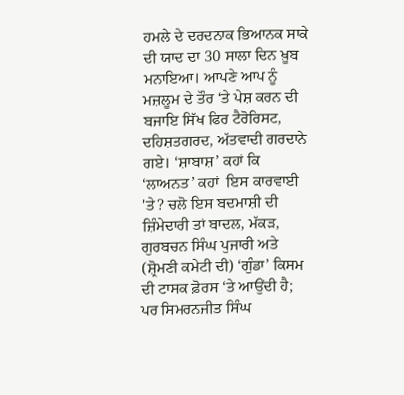ਹਮਲੇ ਦੇ ਦਰਦਨਾਕ ਭਿਆਨਕ ਸਾਕੇ ਦੀ ਯਾਦ ਦਾ 30 ਸਾਲਾ ਦਿਨ ਖ਼ੂਬ ਮਨਾਇਆ। ਆਪਣੇ ਆਪ ਨੂੰ ਮਜ਼ਲੂਮ ਦੇ ਤੌਰ ‘ਤੇ ਪੇਸ਼ ਕਰਨ ਦੀ ਬਜਾਇ ਸਿੱਖ ਫਿਰ ਟੈਰੋਰਿਸਟ, ਦਹਿਸ਼ਤਗਰਦ, ਅੱਤਵਾਦੀ ਗਰਦਾਨੇ ਗਏ। ‘ਸ਼ਾਬਾਸ਼’ ਕਹਾਂ ਕਿ ‘ਲਾਅਨਤ’ ਕਹਾਂ  ਇਸ ਕਾਰਵਾਈ 'ਤੇ? ਚਲੋ ਇਸ ਬਦਮਾਸ਼ੀ ਦੀ ਜ਼ਿੰਮੇਦਾਰੀ ਤਾਂ ਬਾਦਲ, ਮੱਕੜ, ਗੁਰਬਚਨ ਸਿੰਘ ਪੁਜਾਰੀ ਅਤੇ (ਸ਼੍ਰੋਮਣੀ ਕਮੇਟੀ ਦੀ) ‘ਗੁੰਡਾ’ ਕਿਸਮ ਦੀ ਟਾਸਕ ਫ਼ੋਰਸ ‘ਤੇ ਆਉਂਦੀ ਹੈ; ਪਰ ਸਿਮਰਨਜੀਤ ਸਿੰਘ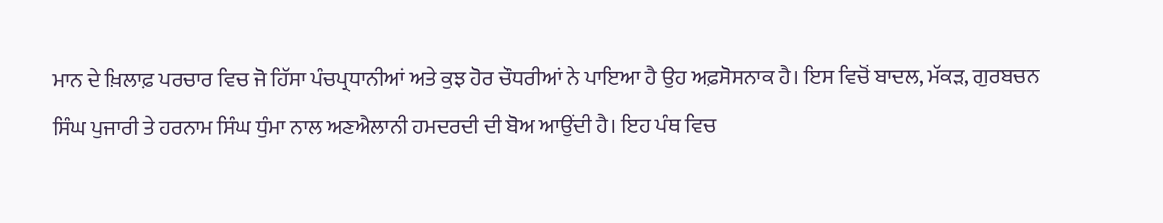ਮਾਨ ਦੇ ਖ਼ਿਲਾਫ਼ ਪਰਚਾਰ ਵਿਚ ਜੋ ਹਿੱਸਾ ਪੰਚਪ੍ਰਧਾਨੀਆਂ ਅਤੇ ਕੁਝ ਹੋਰ ਚੌਧਰੀਆਂ ਨੇ ਪਾਇਆ ਹੈ ਉਹ ਅਫ਼ਸੋਸਨਾਕ ਹੈ। ਇਸ ਵਿਚੋਂ ਬਾਦਲ, ਮੱਕੜ, ਗੁਰਬਚਨ ਸਿੰਘ ਪੁਜਾਰੀ ਤੇ ਹਰਨਾਮ ਸਿੰਘ ਧੁੰਮਾ ਨਾਲ ਅਣਐਲਾਨੀ ਹਮਦਰਦੀ ਦੀ ਬੋਅ ਆਉਂਦੀ ਹੈ। ਇਹ ਪੰਥ ਵਿਚ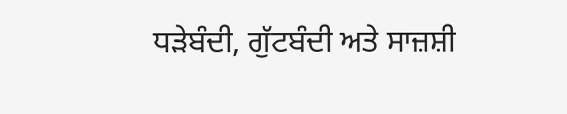ਧੜੇਬੰਦੀ, ਗੁੱਟਬੰਦੀ ਅਤੇ ਸਾਜ਼ਸ਼ੀ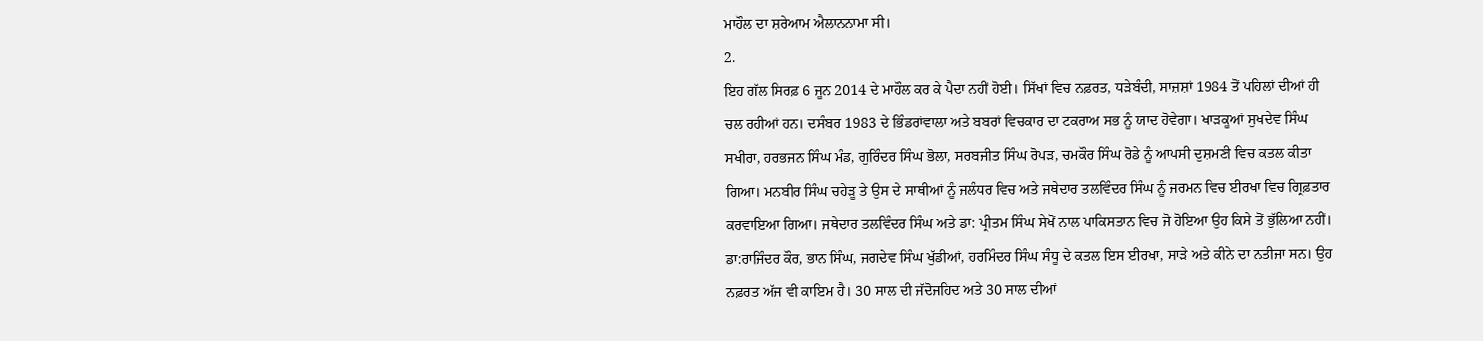ਮਾਹੌਲ ਦਾ ਸ਼ਰੇਆਮ ਐਲਾਨਨਾਮਾ ਸੀ।
2.
ਇਹ ਗੱਲ ਸਿਰਫ਼ 6 ਜੂਨ 2014 ਦੇ ਮਾਹੌਲ ਕਰ ਕੇ ਪੈਦਾ ਨਹੀਂ ਹੋਈ। ਸਿੱਖਾਂ ਵਿਚ ਨਫ਼ਰਤ, ਧੜੇਬੰਦੀ, ਸਾਜ਼ਸ਼ਾਂ 1984 ਤੋਂ ਪਹਿਲਾਂ ਦੀਆਂ ਹੀ ਚਲ ਰਹੀਆਂ ਹਨ। ਦਸੰਬਰ 1983 ਦੇ ਭਿੰਡਰਾਂਵਾਲਾ ਅਤੇ ਬਬਰਾਂ ਵਿਚਕਾਰ ਦਾ ਟਕਰਾਅ ਸਭ ਨੂੰ ਯਾਦ ਹੋਵੇਗਾ। ਖਾੜਕੂਆਂ ਸੁਖਦੇਵ ਸਿੰਘ ਸਖੀਰਾ, ਹਰਭਜਨ ਸਿੰਘ ਮੰਡ, ਗੁਰਿੰਦਰ ਸਿੰਘ ਭੋਲਾ, ਸਰਬਜੀਤ ਸਿੰਘ ਰੋਪੜ, ਚਮਕੌਰ ਸਿੰਘ ਰੋਡੇ ਨੂੰ ਆਪਸੀ ਦੁਸ਼ਮਣੀ ਵਿਚ ਕਤਲ ਕੀਤਾ ਗਿਆ। ਮਨਬੀਰ ਸਿੰਘ ਚਹੇੜੂ ਤੇ ਉਸ ਦੇ ਸਾਥੀਆਂ ਨੂੰ ਜਲੰਧਰ ਵਿਚ ਅਤੇ ਜਥੇਦਾਰ ਤਲਵਿੰਦਰ ਸਿੰਘ ਨੂੰ ਜਰਮਨ ਵਿਚ ਈਰਖਾ ਵਿਚ ਗ੍ਰਿਫ਼ਤਾਰ ਕਰਵਾਇਆ ਗਿਆ। ਜਥੇਦਾਰ ਤਲਵਿੰਦਰ ਸਿੰਘ ਅਤੇ ਡਾ: ਪ੍ਰੀਤਮ ਸਿੰਘ ਸੇਖੋਂ ਨਾਲ ਪਾਕਿਸਤਾਨ ਵਿਚ ਜੋ ਹੋਇਆ ਉਹ ਕਿਸੇ ਤੋਂ ਭੁੱਲਿਆ ਨਹੀਂ। ਡਾ:ਰਾਜਿੰਦਰ ਕੌਰ, ਭਾਨ ਸਿੰਘ, ਜਗਦੇਵ ਸਿੰਘ ਖੁੱਡੀਆਂ, ਹਰਮਿੰਦਰ ਸਿੰਘ ਸੰਧੂ ਦੇ ਕਤਲ ਇਸ ਈਰਖਾ, ਸਾੜੇ ਅਤੇ ਕੀਨੇ ਦਾ ਨਤੀਜਾ ਸਨ। ਉਹ ਨਫ਼ਰਤ ਅੱਜ ਵੀ ਕਾਇਮ ਹੈ। 30 ਸਾਲ ਦੀ ਜੱਦੋਜਹਿਦ ਅਤੇ 30 ਸਾਲ ਦੀਆਂ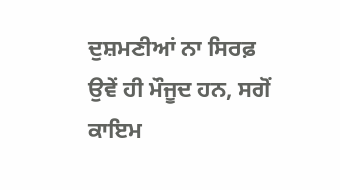ਦੁਸ਼ਮਣੀਆਂ ਨਾ ਸਿਰਫ਼ ਉਵੇਂ ਹੀ ਮੌਜੂਦ ਹਨ, ਸਗੋਂ ਕਾਇਮ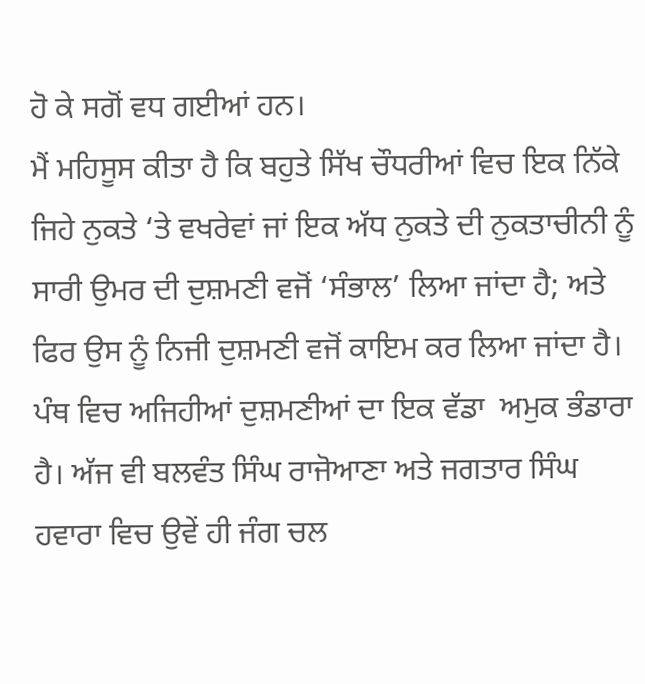ਹੋ ਕੇ ਸਗੋਂ ਵਧ ਗਈਆਂ ਹਨ।
ਮੈਂ ਮਹਿਸੂਸ ਕੀਤਾ ਹੈ ਕਿ ਬਹੁਤੇ ਸਿੱਖ ਚੌਧਰੀਆਂ ਵਿਚ ਇਕ ਨਿੱਕੇ ਜਿਹੇ ਨੁਕਤੇ ‘ਤੇ ਵਖਰੇਵਾਂ ਜਾਂ ਇਕ ਅੱਧ ਨੁਕਤੇ ਦੀ ਨੁਕਤਾਚੀਨੀ ਨੂੰ ਸਾਰੀ ਉਮਰ ਦੀ ਦੁਸ਼ਮਣੀ ਵਜੋਂ ‘ਸੰਭਾਲ’ ਲਿਆ ਜਾਂਦਾ ਹੈ; ਅਤੇ ਫਿਰ ਉਸ ਨੂੰ ਨਿਜੀ ਦੁਸ਼ਮਣੀ ਵਜੋਂ ਕਾਇਮ ਕਰ ਲਿਆ ਜਾਂਦਾ ਹੈ। ਪੰਥ ਵਿਚ ਅਜਿਹੀਆਂ ਦੁਸ਼ਮਣੀਆਂ ਦਾ ਇਕ ਵੱਡਾ  ਅਮੁਕ ਭੰਡਾਰਾ ਹੈ। ਅੱਜ ਵੀ ਬਲਵੰਤ ਸਿੰਘ ਰਾਜੋਆਣਾ ਅਤੇ ਜਗਤਾਰ ਸਿੰਘ ਹਵਾਰਾ ਵਿਚ ਉਵੇਂ ਹੀ ਜੰਗ ਚਲ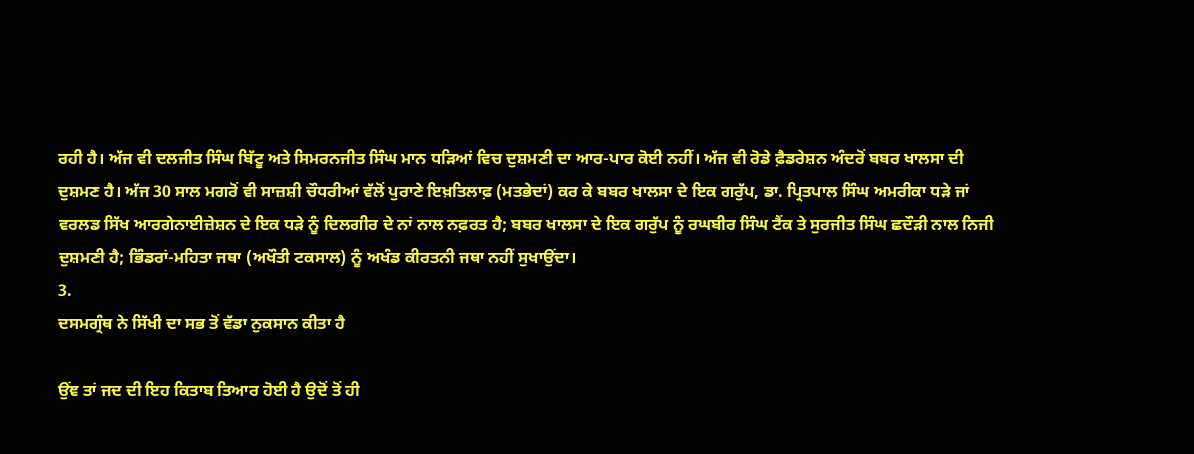ਰਹੀ ਹੈ। ਅੱਜ ਵੀ ਦਲਜੀਤ ਸਿੰਘ ਬਿੱਟੂ ਅਤੇ ਸਿਮਰਨਜੀਤ ਸਿੰਘ ਮਾਨ ਧੜਿਆਂ ਵਿਚ ਦੁਸ਼ਮਣੀ ਦਾ ਆਰ-ਪਾਰ ਕੋਈ ਨਹੀਂ। ਅੱਜ ਵੀ ਰੋਡੇ ਫ਼ੈਡਰੇਸ਼ਨ ਅੰਦਰੋਂ ਬਬਰ ਖਾਲਸਾ ਦੀ ਦੁਸ਼ਮਣ ਹੈ। ਅੱਜ 30 ਸਾਲ ਮਗਰੋਂ ਵੀ ਸਾਜ਼ਸ਼ੀ ਚੌਧਰੀਆਂ ਵੱਲੋਂ ਪੁਰਾਣੇ ਇਖ਼ਤਿਲਾਫ਼ (ਮਤਭੇਦਾਂ) ਕਰ ਕੇ ਬਬਰ ਖਾਲਸਾ ਦੇ ਇਕ ਗਰੁੱਪ, ਡਾ. ਪ੍ਰਿਤਪਾਲ ਸਿੰਘ ਅਮਰੀਕਾ ਧੜੇ ਜਾਂ ਵਰਲਡ ਸਿੱਖ ਆਰਗੇਨਾਈਜ਼ੇਸ਼ਨ ਦੇ ਇਕ ਧੜੇ ਨੂੰ ਦਿਲਗੀਰ ਦੇ ਨਾਂ ਨਾਲ ਨਫ਼ਰਤ ਹੈ; ਬਬਰ ਖਾਲਸਾ ਦੇ ਇਕ ਗਰੁੱਪ ਨੂੰ ਰਘਬੀਰ ਸਿੰਘ ਟੈਂਕ ਤੇ ਸੁਰਜੀਤ ਸਿੰਘ ਛਦੌੜੀ ਨਾਲ ਨਿਜੀ ਦੁਸ਼ਮਣੀ ਹੈ; ਭਿੰਡਰਾਂ-ਮਹਿਤਾ ਜਥਾ (ਅਖੌਤੀ ਟਕਸਾਲ) ਨੂੰ ਅਖੰਡ ਕੀਰਤਨੀ ਜਥਾ ਨਹੀਂ ਸੁਖਾਉਂਦਾ।
3.
ਦਸਮਗ੍ਰੰਥ ਨੇ ਸਿੱਖੀ ਦਾ ਸਭ ਤੋਂ ਵੱਡਾ ਨੁਕਸਾਨ ਕੀਤਾ ਹੈ

ਉਂਞ ਤਾਂ ਜਦ ਦੀ ਇਹ ਕਿਤਾਬ ਤਿਆਰ ਹੋਈ ਹੈ ਉਦੋਂ ਤੋਂ ਹੀ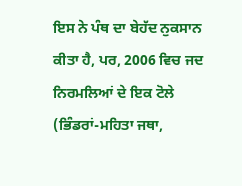ਇਸ ਨੇ ਪੰਥ ਦਾ ਬੇਹੱਦ ਨੁਕਸਾਨ ਕੀਤਾ ਹੈ, ਪਰ, 2006 ਵਿਚ ਜਦ ਨਿਰਮਲਿਆਂ ਦੇ ਇਕ ਟੋਲੇ (ਭਿੰਡਰਾਂ-ਮਹਿਤਾ ਜਥਾ,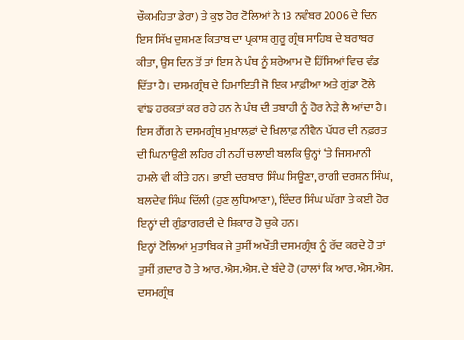ਚੌਕਮਹਿਤਾ ਡੇਰਾ) ਤੇ ਕੁਝ ਹੋਰ ਟੋਲਿਆਂ ਨੇ 13 ਨਵੰਬਰ 2006 ਦੇ ਦਿਨ ਇਸ ਸਿੱਖ ਦੁਸ਼ਮਣ ਕਿਤਾਬ ਦਾ ਪ੍ਰਕਾਸ਼ ਗੁਰੂ ਗ੍ਰੰਥ ਸਾਹਿਬ ਦੇ ਬਰਾਬਰ ਕੀਤਾ, ਉਸ ਦਿਨ ਤੋਂ ਤਾਂ ਇਸ ਨੇ ਪੰਥ ਨੂੰ ਸ਼ਰੇਆਮ ਦੋ ਹਿੱਸਿਆਂ ਵਿਚ ਵੰਡ ਦਿੱਤਾ ਹੈ। ਦਸਮਗ੍ਰੰਥ ਦੇ ਹਿਮਾਇਤੀ ਜੋ ਇਕ ਮਾਫ਼ੀਆ ਅਤੇ ਗੁਂਡਾ ਟੋਲੇ ਵਾਂਙ ਹਰਕਤਾਂ ਕਰ ਰਹੇ ਹਨ ਨੇ ਪੰਥ ਦੀ ਤਬਾਹੀ ਨੂੰ ਹੋਰ ਨੇੜੇ ਲੈ ਆਂਦਾ ਹੈ। ਇਸ ਗੈਂਗ ਨੇ ਦਸਮਗ੍ਰੰਥ ਮੁਖ਼ਾਲਫ਼ਾਂ ਦੇ ਖ਼ਿਲਾਫ਼ ਨੀਵੈਨ ਪੱਧਰ ਦੀ ਨਫ਼ਰਤ ਦੀ ਘਿਨਾਉਣੀ ਲਹਿਰ ਹੀ ਨਹੀਂ ਚਲਾਈ ਬਲਕਿ ਉਨ੍ਹਾਂ ‘ਤੇ ਜਿਸਮਾਨੀ ਹਮਲੇ ਵੀ ਕੀਤੇ ਹਨ। ਭਾਈ ਦਰਬਾਰ ਸਿੰਘ ਸਿਊਣਾ, ਰਾਗੀ ਦਰਸ਼ਨ ਸਿੰਘ, ਬਲਦੇਵ ਸਿੰਘ ਦਿੱਲੀ (ਹੁਣ ਲੁਧਿਆਣਾ), ਇੰਦਰ ਸਿੰਘ ਘੱਗਾ ਤੇ ਕਈ ਹੋਰ ਇਨ੍ਹਾਂ ਦੀ ਗੁੰਡਾਗਰਦੀ ਦੇ ਸ਼ਿਕਾਰ ਹੋ ਚੁਕੇ ਹਨ।
ਇਨ੍ਹਾਂ ਟੋਲਿਆਂ ਮੁਤਾਬਿਕ ਜੇ ਤੁਸੀਂ ਅਖੌਤੀ ਦਸਮਗ੍ਰੰਥ ਨੂੰ ਰੱਦ ਕਰਦੇ ਹੋ ਤਾਂ ਤੁਸੀਂ ਗ਼ਦਾਰ ਹੋ ਤੇ ਆਰ.ਐਸ.ਐਸ. ਦੇ ਬੰਦੇ ਹੋ (ਹਾਲਾਂ ਕਿ ਆਰ.ਐਸ.ਐਸ. ਦਸਮਗ੍ਰੰਥ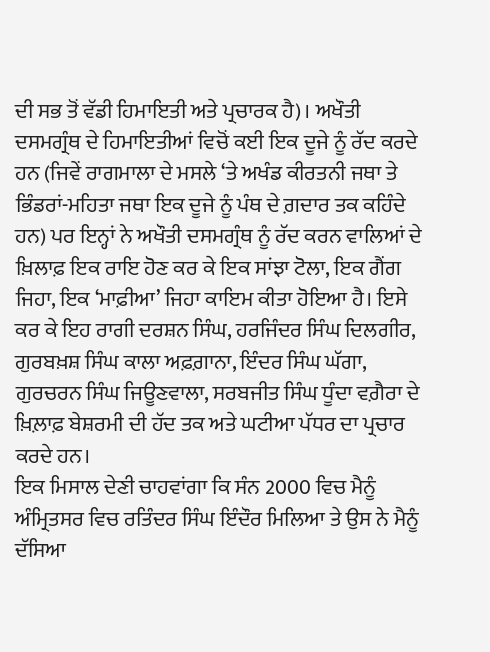ਦੀ ਸਭ ਤੋਂ ਵੱਡੀ ਹਿਮਾਇਤੀ ਅਤੇ ਪ੍ਰਚਾਰਕ ਹੈ)। ਅਖੌਤੀ ਦਸਮਗ੍ਰੰਥ ਦੇ ਹਿਮਾਇਤੀਆਂ ਵਿਚੋਂ ਕਈ ਇਕ ਦੂਜੇ ਨੂੰ ਰੱਦ ਕਰਦੇ ਹਨ (ਜਿਵੇਂ ਰਾਗਮਾਲਾ ਦੇ ਮਸਲੇ ‘ਤੇ ਅਖੰਡ ਕੀਰਤਨੀ ਜਥਾ ਤੇ ਭਿੰਡਰਾਂ-ਮਹਿਤਾ ਜਥਾ ਇਕ ਦੂਜੇ ਨੂੰ ਪੰਥ ਦੇ ਗ਼ਦਾਰ ਤਕ ਕਹਿੰਦੇ ਹਨ) ਪਰ ਇਨ੍ਹਾਂ ਨੇ ਅਖੌਤੀ ਦਸਮਗ੍ਰੰਥ ਨੂੰ ਰੱਦ ਕਰਨ ਵਾਲਿਆਂ ਦੇ ਖ਼ਿਲਾਫ਼ ਇਕ ਰਾਇ ਹੋਣ ਕਰ ਕੇ ਇਕ ਸਾਂਝਾ ਟੋਲਾ, ਇਕ ਗੈਂਗ ਜਿਹਾ, ਇਕ ‘ਮਾਫ਼ੀਆ’ ਜਿਹਾ ਕਾਇਮ ਕੀਤਾ ਹੋਇਆ ਹੈ। ਇਸੇ ਕਰ ਕੇ ਇਹ ਰਾਗੀ ਦਰਸ਼ਨ ਸਿੰਘ, ਹਰਜਿੰਦਰ ਸਿੰਘ ਦਿਲਗੀਰ, ਗੁਰਬਖ਼ਸ਼ ਸਿੰਘ ਕਾਲਾ ਅਫ਼ਗ਼ਾਨਾ, ਇੰਦਰ ਸਿੰਘ ਘੱਗਾ, ਗੁਰਚਰਨ ਸਿੰਘ ਜਿਊਣਵਾਲਾ, ਸਰਬਜੀਤ ਸਿੰਘ ਧੂੰਦਾ ਵਗ਼ੈਰਾ ਦੇ ਖ਼ਿਲ਼ਾਫ਼ ਬੇਸ਼ਰਮੀ ਦੀ ਹੱਦ ਤਕ ਅਤੇ ਘਟੀਆ ਪੱਧਰ ਦਾ ਪ੍ਰਚਾਰ ਕਰਦੇ ਹਨ।
ਇਕ ਮਿਸਾਲ ਦੇਣੀ ਚਾਹਵਾਂਗਾ ਕਿ ਸੰਨ 2000 ਵਿਚ ਮੈਨੂੰ ਅੰਮ੍ਰਿਤਸਰ ਵਿਚ ਰਤਿੰਦਰ ਸਿੰਘ ਇੰਦੌਰ ਮਿਲਿਆ ਤੇ ਉਸ ਨੇ ਮੈਨੂੰ ਦੱਸਿਆ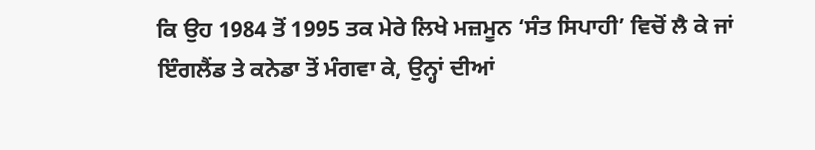ਕਿ ਉਹ 1984 ਤੋਂ 1995 ਤਕ ਮੇਰੇ ਲਿਖੇ ਮਜ਼ਮੂਨ ‘ਸੰਤ ਸਿਪਾਹੀ’ ਵਿਚੋਂ ਲੈ ਕੇ ਜਾਂ ਇੰਗਲੈਂਡ ਤੇ ਕਨੇਡਾ ਤੋਂ ਮੰਗਵਾ ਕੇ, ਉਨ੍ਹਾਂ ਦੀਆਂ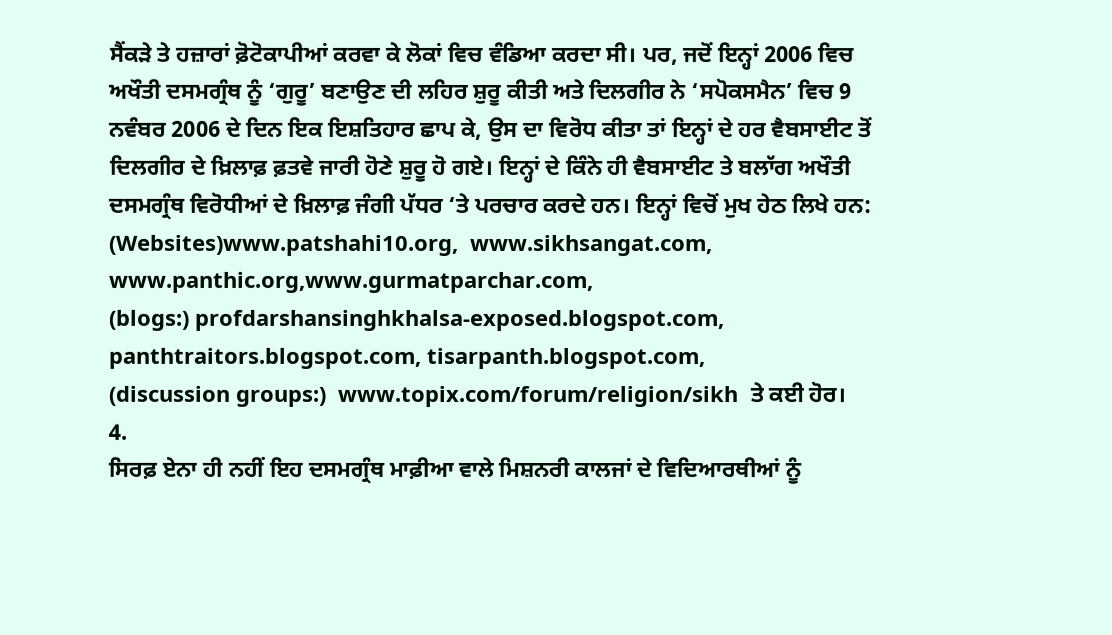ਸੈਂਕੜੇ ਤੇ ਹਜ਼ਾਰਾਂ ਫ਼ੋਟੋਕਾਪੀਆਂ ਕਰਵਾ ਕੇ ਲੋਕਾਂ ਵਿਚ ਵੰਡਿਆ ਕਰਦਾ ਸੀ। ਪਰ, ਜਦੋਂ ਇਨ੍ਹਾਂ 2006 ਵਿਚ ਅਖੌਤੀ ਦਸਮਗ੍ਰੰਥ ਨੂੰ ‘ਗੁਰੂ’ ਬਣਾਉਣ ਦੀ ਲਹਿਰ ਸ਼ੁਰੂ ਕੀਤੀ ਅਤੇ ਦਿਲਗੀਰ ਨੇ ‘ਸਪੋਕਸਮੈਨ’ ਵਿਚ 9 ਨਵੰਬਰ 2006 ਦੇ ਦਿਨ ਇਕ ਇਸ਼ਤਿਹਾਰ ਛਾਪ ਕੇ, ਉਸ ਦਾ ਵਿਰੋਧ ਕੀਤਾ ਤਾਂ ਇਨ੍ਹਾਂ ਦੇ ਹਰ ਵੈਬਸਾਈਟ ਤੋਂ ਦਿਲਗੀਰ ਦੇ ਖ਼ਿਲਾਫ਼ ਫ਼ਤਵੇ ਜਾਰੀ ਹੋਣੇ ਸ਼ੁਰੂ ਹੋ ਗਏ। ਇਨ੍ਹਾਂ ਦੇ ਕਿੰਨੇ ਹੀ ਵੈਬਸਾਈਟ ਤੇ ਬਲਾੱਗ ਅਖੌਤੀ ਦਸਮਗ੍ਰੰਥ ਵਿਰੋਧੀਆਂ ਦੇ ਖ਼ਿਲਾਫ਼ ਜੰਗੀ ਪੱਧਰ ‘ਤੇ ਪਰਚਾਰ ਕਰਦੇ ਹਨ। ਇਨ੍ਹਾਂ ਵਿਚੋਂ ਮੁਖ ਹੇਠ ਲਿਖੇ ਹਨ:
(Websites)www.patshahi10.org,  www.sikhsangat.com,  www.panthic.org,www.gurmatparchar.com,
(blogs:) profdarshansinghkhalsa-exposed.blogspot.com, panthtraitors.blogspot.com, tisarpanth.blogspot.com,
(discussion groups:)  www.topix.com/forum/religion/sikh  ਤੇ ਕਈ ਹੋਰ।
4.
ਸਿਰਫ਼ ਏਨਾ ਹੀ ਨਹੀਂ ਇਹ ਦਸਮਗ੍ਰੰਥ ਮਾਫ਼ੀਆ ਵਾਲੇ ਮਿਸ਼ਨਰੀ ਕਾਲਜਾਂ ਦੇ ਵਿਦਿਆਰਥੀਆਂ ਨੂੰ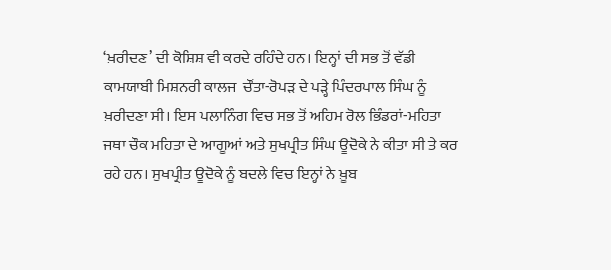‘ਖ਼ਰੀਦਣ’ ਦੀ ਕੋਸ਼ਿਸ਼ ਵੀ ਕਰਦੇ ਰਹਿੰਦੇ ਹਨ। ਇਨ੍ਹਾਂ ਦੀ ਸਭ ਤੋਂ ਵੱਡੀ ਕਾਮਯਾਬੀ ਮਿਸ਼ਨਰੀ ਕਾਲਜ  ਚੌਂਤਾ-ਰੋਪੜ ਦੇ ਪੜ੍ਹੇ ਪਿੰਦਰਪਾਲ ਸਿੰਘ ਨੂੰ ਖ਼ਰੀਦਣਾ ਸੀ। ਇਸ ਪਲਾਨਿੰਗ ਵਿਚ ਸਭ ਤੋਂ ਅਹਿਮ ਰੋਲ ਭਿੰਡਰਾਂ-ਮਹਿਤਾ ਜਥਾ ਚੌਕ ਮਹਿਤਾ ਦੇ ਆਗੂਆਂ ਅਤੇ ਸੁਖਪ੍ਰੀਤ ਸਿੰਘ ਊਦੋਕੇ ਨੇ ਕੀਤਾ ਸੀ ਤੇ ਕਰ ਰਹੇ ਹਨ। ਸੁਖਪ੍ਰੀਤ ਊਦੋਕੇ ਨੂੰ ਬਦਲੇ ਵਿਚ ਇਨ੍ਹਾਂ ਨੇ ਖ਼ੂਬ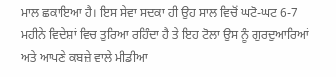ਮਾਲ ਛਕਾਇਆ ਹੈ। ਇਸ ਸੇਵਾ ਸਦਕਾ ਹੀ ਉਹ ਸਾਲ ਵਿਚੋਂ ਘਟੋ-ਘਟ 6-7  ਮਹੀਨੇ ਵਿਦੇਸ਼ਾਂ ਵਿਚ ਤੁਰਿਆ ਰਹਿੰਦਾ ਹੈ ਤੇ ਇਹ ਟੋਲਾ ਉਸ ਨੂੰ ਗੁਰਦੁਆਰਿਆਂ ਅਤੇ ਆਪਣੇ ਕਬਜ਼ੇ ਵਾਲੇ ਮੀਡੀਆ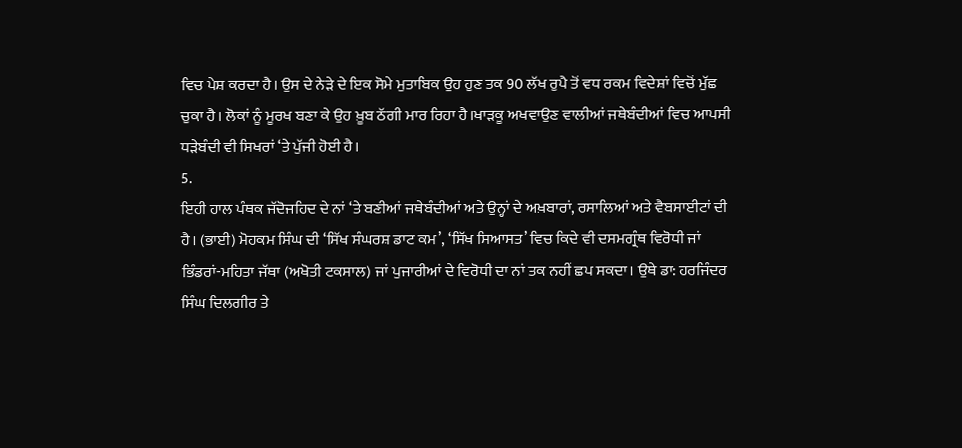ਵਿਚ ਪੇਸ਼ ਕਰਦਾ ਹੈ। ਉਸ ਦੇ ਨੇੜੇ ਦੇ ਇਕ ਸੋਮੇ ਮੁਤਾਬਿਕ ਉਹ ਹੁਣ ਤਕ 90 ਲੱਖ ਰੁਪੈ ਤੋਂ ਵਧ ਰਕਮ ਵਿਦੇਸ਼ਾਂ ਵਿਚੋਂ ਮੁੱਛ ਚੁਕਾ ਹੈ। ਲੋਕਾਂ ਨੂੰ ਮੂਰਖ ਬਣਾ ਕੇ ਉਹ ਖ਼ੂਬ ਠੱਗੀ ਮਾਰ ਰਿਹਾ ਹੈ।ਖਾੜਕੂ ਅਖਵਾਉਣ ਵਾਲੀਆਂ ਜਥੇਬੰਦੀਆਂ ਵਿਚ ਆਪਸੀ ਧੜੇਬੰਦੀ ਵੀ ਸਿਖਰਾਂ ‘ਤੇ ਪੁੱਜੀ ਹੋਈ ਹੈ।
5.
ਇਹੀ ਹਾਲ ਪੰਥਕ ਜੱਦੋਜਹਿਦ ਦੇ ਨਾਂ ‘ਤੇ ਬਣੀਆਂ ਜਥੇਬੰਦੀਆਂ ਅਤੇ ਉਨ੍ਹਾਂ ਦੇ ਅਖ਼ਬਾਰਾਂ, ਰਸਾਲਿਆਂ ਅਤੇ ਵੈਬਸਾਈਟਾਂ ਦੀ ਹੈ। (ਭਾਈ) ਮੋਹਕਮ ਸਿੰਘ ਦੀ ‘ਸਿੱਖ ਸੰਘਰਸ਼ ਡਾਟ ਕਮ’, ‘ਸਿੱਖ ਸਿਆਸਤ’ ਵਿਚ ਕਿਦੇ ਵੀ ਦਸਮਗ੍ਰੰਥ ਵਿਰੋਧੀ ਜਾਂ ਭਿੰਡਰਾਂ-ਮਹਿਤਾ ਜੱਥਾ (ਅਖੋਤੀ ਟਕਸਾਲ) ਜਾਂ ਪੁਜਾਰੀਆਂ ਦੇ ਵਿਰੋਧੀ ਦਾ ਨਾਂ ਤਕ ਨਹੀਂ ਛਪ ਸਕਦਾ। ਉਥੇ ਡਾ: ਹਰਜਿੰਦਰ ਸਿੰਘ ਦਿਲਗੀਰ ਤੇ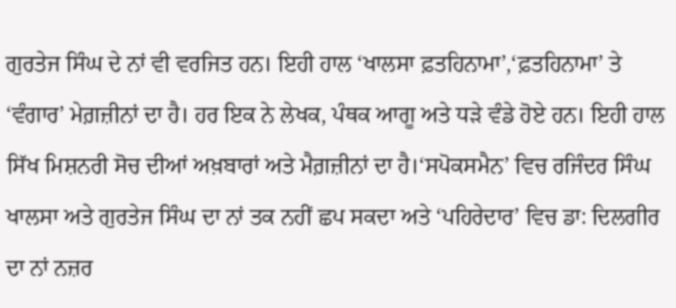ਗੁਰਤੇਜ ਸਿੰਘ ਦੇ ਨਾਂ ਵੀ ਵਰਜਿਤ ਹਨ। ਇਹੀ ਹਾਲ ‘ਖਾਲਸਾ ਫ਼ਤਹਿਨਾਮਾ’,‘ਫ਼ਤਹਿਨਾਮਾ’ ਤੇ ‘ਵੰਗਾਰ’ ਮੇਗ਼ਜ਼ੀਨਾਂ ਦਾ ਹੈ। ਹਰ ਇਕ ਨੇ ਲੇਖਕ, ਪੰਥਕ ਆਗੂ ਅਤੇ ਧੜੇ ਵੰਡੇ ਹੋਏ ਹਨ। ਇਹੀ ਹਾਲ ਸਿੱਖ ਮਿਸ਼ਨਰੀ ਸੋਚ ਦੀਆਂ ਅਖ਼ਬਾਰਾਂ ਅਤੇ ਮੈਗ਼ਜ਼ੀਨਾਂ ਦਾ ਹੈ।‘ਸਪੋਕਸਮੈਨ’ ਵਿਚ ਰਜਿੰਦਰ ਸਿੰਘ ਖਾਲਸਾ ਅਤੇ ਗੁਰਤੇਜ ਸਿੰਘ ਦਾ ਨਾਂ ਤਕ ਨਹੀਂ ਛਪ ਸਕਦਾ ਅਤੇ ‘ਪਹਿਰੇਦਾਰ’ ਵਿਚ ਡਾ: ਦਿਲਗੀਰ ਦਾ ਨਾਂ ਨਜ਼ਰ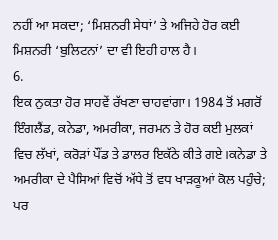ਨਹੀਂ ਆ ਸਕਦਾ; ‘ਮਿਸ਼ਨਰੀ ਸੇਧਾਂ’ ਤੇ ਅਜਿਹੇ ਹੋਰ ਕਈ ਮਿਸ਼ਨਰੀ ‘ਬੁਲਿਟਨਾਂ’ ਦਾ ਵੀ ਇਹੀ ਹਾਲ ਹੈ।
6.
ਇਕ ਨੁਕਤਾ ਹੋਰ ਸਾਹਵੇਂ ਰੱਖਣਾ ਚਾਹਵਾਂਗਾ। 1984 ਤੋਂ ਮਗਰੋਂ ਇੰਗਲੈਂਡ, ਕਨੇਡਾ, ਅਮਰੀਕਾ, ਜਰਮਨ ਤੇ ਹੋਰ ਕਈ ਮੁਲਕਾਂ ਵਿਚ ਲੱਖਾਂ, ਕਰੋੜਾਂ ਪੌਂਡ ਤੇ ਡਾਲਰ ਇਕੱਠੇ ਕੀਤੇ ਗਏ।ਕਨੇਡਾ ਤੇ ਅਮਰੀਕਾ ਦੇ ਪੈਸਿਆਂ ਵਿਚੋਂ ਅੱਧੇ ਤੋਂ ਵਧ ਖਾੜਕੂਆਂ ਕੋਲ ਪਹੁੰਚੇ; ਪਰ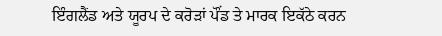ਇੰਗਲੈਂਡ ਅਤੇ ਯੂਰਪ ਦੇ ਕਰੋੜਾਂ ਪੌਂਡ ਤੇ ਮਾਰਕ ਇਕੱਠੇ ਕਰਨ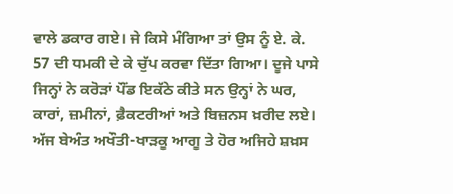ਵਾਲੇ ਡਕਾਰ ਗਏ। ਜੇ ਕਿਸੇ ਮੰਗਿਆ ਤਾਂ ਉਸ ਨੂੰ ਏ. ਕੇ. 57 ਦੀ ਧਮਕੀ ਦੇ ਕੇ ਚੁੱਪ ਕਰਵਾ ਦਿੱਤਾ ਗਿਆ। ਦੂਜੇ ਪਾਸੇ ਜਿਨ੍ਹਾਂ ਨੇ ਕਰੋੜਾਂ ਪੌਂਡ ਇਕੱਠੇ ਕੀਤੇ ਸਨ ਉਨ੍ਹਾਂ ਨੇ ਘਰ, ਕਾਰਾਂ, ਜ਼ਮੀਨਾਂ, ਫ਼ੈਕਟਰੀਆਂ ਅਤੇ ਬਿਜ਼ਨਸ ਖ਼ਰੀਦ ਲਏ। ਅੱਜ ਬੇਅੰਤ ਅਖੌਤੀ-ਖਾੜਕੂ ਆਗੂ ਤੇ ਹੋਰ ਅਜਿਹੇ ਸ਼ਖ਼ਸ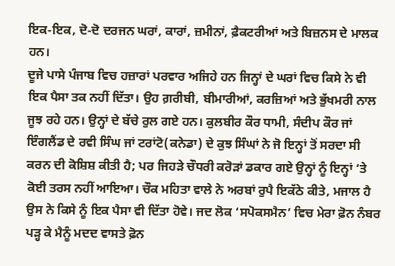ਇਕ-ਇਕ, ਦੋ-ਦੋ ਦਰਜਨ ਘਰਾਂ, ਕਾਰਾਂ, ਜ਼ਮੀਨਾਂ, ਫ਼ੈਕਟਰੀਆਂ ਅਤੇ ਬਿਜ਼ਨਸ ਦੇ ਮਾਲਕ ਹਨ।
ਦੂਜੇ ਪਾਸੇ ਪੰਜਾਬ ਵਿਚ ਹਜ਼ਾਰਾਂ ਪਰਵਾਰ ਅਜਿਹੇ ਹਨ ਜਿਨ੍ਹਾਂ ਦੇ ਘਰਾਂ ਵਿਚ ਕਿਸੇ ਨੇ ਵੀ ਇਕ ਪੈਸਾ ਤਕ ਨਹੀਂ ਦਿੱਤਾ। ਉਹ ਗ਼ਰੀਬੀ, ਬੀਮਾਰੀਆਂ, ਕਰਜ਼ਿਆਂ ਅਤੇ ਭੁੱਖਮਰੀ ਨਾਲ ਜੂਝ ਰਹੇ ਹਨ। ਉਨ੍ਹਾਂ ਦੇ ਬੱਚੇ ਰੁਲ ਗਏ ਹਨ। ਕੁਲਬੀਰ ਕੌਰ ਧਾਮੀ, ਸੰਦੀਪ ਕੌਰ ਜਾਂ ਇੰਗਲੈਂਡ ਦੇ ਰਵੀ ਸਿੰਘ ਜਾਂ ਟਰਾਂਟੋ(ਕਨੇਡਾ) ਦੇ ਕੁਝ ਸਿੰਘਾਂ ਨੇ ਜੋ ਇਨ੍ਹਾਂ ਤੋਂ ਸਰਦਾ ਸੀ ਕਰਨ ਦੀ ਕੋਸ਼ਿਸ਼ ਕੀਤੀ ਹੈ; ਪਰ ਜਿਹੜੇ ਚੌਧਰੀ ਕਰੋੜਾਂ ਡਕਾਰ ਗਏ ਉਨ੍ਹਾਂ ਨੂੰ ਇਨ੍ਹਾਂ ‘ਤੇ ਕੋਈ ਤਰਸ ਨਹੀਂ ਆਇਆ। ਚੌਕ ਮਹਿਤਾ ਵਾਲੇ ਨੇ ਅਰਬਾਂ ਰੁਪੈ ਇਕੱਠੇ ਕੀਤੇ, ਮਜਾਲ ਹੈ ਉਸ ਨੇ ਕਿਸੇ ਨੂੰ ਇਕ ਪੈਸਾ ਵੀ ਦਿੱਤਾ ਹੋਵੇ। ਜਦ ਲੋਕ ‘ਸਪੋਕਸਮੈਨ’ ਵਿਚ ਮੇਰਾ ਫ਼ੋਨ ਨੰਬਰ ਪੜ੍ਹ ਕੇ ਮੈਨੂੰ ਮਦਦ ਵਾਸਤੇ ਫ਼ੋਨ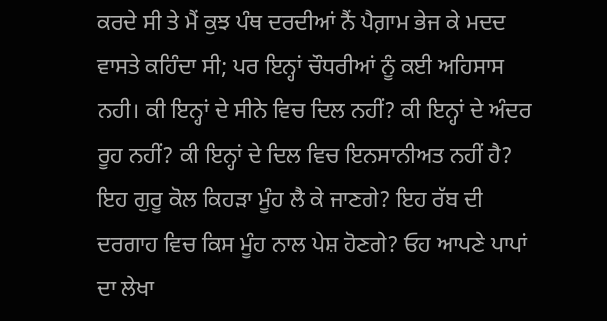ਕਰਦੇ ਸੀ ਤੇ ਮੈਂ ਕੁਝ ਪੰਥ ਦਰਦੀਆਂ ਨੈਂ ਪੈਗ਼ਾਮ ਭੇਜ ਕੇ ਮਦਦ ਵਾਸਤੇ ਕਹਿੰਦਾ ਸੀ; ਪਰ ਇਨ੍ਹਾਂ ਚੌਧਰੀਆਂ ਨੂੰ ਕਈ ਅਹਿਸਾਸ ਨਹੀ। ਕੀ ਇਨ੍ਹਾਂ ਦੇ ਸੀਨੇ ਵਿਚ ਦਿਲ ਨਹੀਂ? ਕੀ ਇਨ੍ਹਾਂ ਦੇ ਅੰਦਰ ਰੂਹ ਨਹੀਂ? ਕੀ ਇਨ੍ਹਾਂ ਦੇ ਦਿਲ ਵਿਚ ਇਨਸਾਨੀਅਤ ਨਹੀਂ ਹੈ? ਇਹ ਗੁਰੂ ਕੋਲ ਕਿਹੜਾ ਮੂੰਹ ਲੈ ਕੇ ਜਾਣਗੇ? ਇਹ ਰੱਬ ਦੀ ਦਰਗਾਹ ਵਿਚ ਕਿਸ ਮੂੰਹ ਨਾਲ ਪੇਸ਼ ਹੋਣਗੇ? ਓਹ ਆਪਣੇ ਪਾਪਾਂ ਦਾ ਲੇਖਾ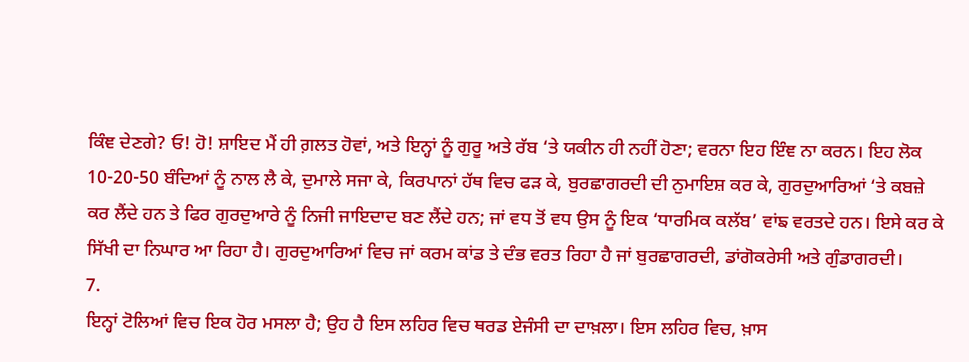ਕਿੰਞ ਦੇਣਗੇ? ਓ! ਹੋ! ਸ਼ਾਇਦ ਮੈਂ ਹੀ ਗ਼ਲਤ ਹੋਵਾਂ, ਅਤੇ ਇਨ੍ਹਾਂ ਨੂੰ ਗੁਰੂ ਅਤੇ ਰੱਬ ‘ਤੇ ਯਕੀਨ ਹੀ ਨਹੀਂ ਹੋਣਾ; ਵਰਨਾ ਇਹ ਇੰਞ ਨਾ ਕਰਨ। ਇਹ ਲੋਕ 10-20-50 ਬੰਦਿਆਂ ਨੂੰ ਨਾਲ ਲੈ ਕੇ, ਦੁਮਾਲੇ ਸਜਾ ਕੇ, ਕਿਰਪਾਨਾਂ ਹੱਥ ਵਿਚ ਫੜ ਕੇ, ਬੁਰਛਾਗਰਦੀ ਦੀ ਨੁਮਾਇਸ਼ ਕਰ ਕੇ, ਗੁਰਦੁਆਰਿਆਂ ‘ਤੇ ਕਬਜ਼ੇ ਕਰ ਲੈਂਦੇ ਹਨ ਤੇ ਫਿਰ ਗੁਰਦੁਆਰੇ ਨੂੰ ਨਿਜੀ ਜਾਇਦਾਦ ਬਣ ਲੈਂਦੇ ਹਨ; ਜਾਂ ਵਧ ਤੋਂ ਵਧ ਉਸ ਨੂੰ ਇਕ ‘ਧਾਰਮਿਕ ਕਲੱਬ’ ਵਾਂਙ ਵਰਤਦੇ ਹਨ। ਇਸੇ ਕਰ ਕੇ ਸਿੱਖੀ ਦਾ ਨਿਘਾਰ ਆ ਰਿਹਾ ਹੈ। ਗੁਰਦੁਆਰਿਆਂ ਵਿਚ ਜਾਂ ਕਰਮ ਕਾਂਡ ਤੇ ਦੰਭ ਵਰਤ ਰਿਹਾ ਹੈ ਜਾਂ ਬੁਰਛਾਗਰਦੀ, ਡਾਂਗੋਕਰੇਸੀ ਅਤੇ ਗੁੰਡਾਗਰਦੀ।
7.
ਇਨ੍ਹਾਂ ਟੋਲਿਆਂ ਵਿਚ ਇਕ ਹੋਰ ਮਸਲਾ ਹੈ; ਉਹ ਹੈ ਇਸ ਲਹਿਰ ਵਿਚ ਥਰਡ ਏਜੰਸੀ ਦਾ ਦਾਖ਼ਲਾ। ਇਸ ਲਹਿਰ ਵਿਚ, ਖ਼ਾਸ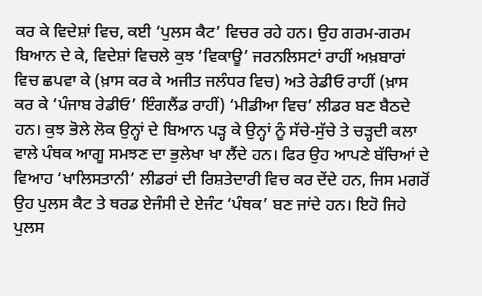ਕਰ ਕੇ ਵਿਦੇਸ਼ਾਂ ਵਿਚ, ਕਈ ‘ਪੁਲਸ ਕੈਟ’ ਵਿਚਰ ਰਹੇ ਹਨ। ਉਹ ਗਰਮ-ਗਰਮ ਬਿਆਨ ਦੇ ਕੇ, ਵਿਦੇਸ਼ਾਂ ਵਿਚਲੇ ਕੁਝ ‘ਵਿਕਾਊ’ ਜਰਨਲਿਸਟਾਂ ਰਾਹੀਂ ਅਖ਼ਬਾਰਾਂ ਵਿਚ ਛਪਵਾ ਕੇ (ਖ਼ਾਸ ਕਰ ਕੇ ਅਜੀਤ ਜਲੰਧਰ ਵਿਚ) ਅਤੇ ਰੇਡੀਓ ਰਾਹੀਂ (ਖ਼ਾਸ ਕਰ ਕੇ ‘ਪੰਜਾਬ ਰੇਡੀਓ’ ਇੰਗਲੈਂਡ ਰਾਹੀਂ) ‘ਮੀਡੀਆ ਵਿਚ’ ਲੀਡਰ ਬਣ ਬੈਠਦੇ ਹਨ। ਕੁਝ ਭੋਲੇ ਲੋਕ ਉਨ੍ਹਾਂ ਦੇ ਬਿਆਨ ਪੜ੍ਹ ਕੇ ਉਨ੍ਹਾਂ ਨੂੰ ਸੱਚੇ-ਸੁੱਚੇ ਤੇ ਚੜ੍ਹਦੀ ਕਲਾ ਵਾਲੇ ਪੰਥਕ ਆਗੂ ਸਮਝਣ ਦਾ ਭੁਲੇਖਾ ਖਾ ਲੈਂਦੇ ਹਨ। ਫਿਰ ਉਹ ਆਪਣੇ ਬੱਚਿਆਂ ਦੇ ਵਿਆਹ ‘ਖਾਲਿਸਤਾਨੀ’ ਲੀਡਰਾਂ ਦੀ ਰਿਸ਼ਤੇਦਾਰੀ ਵਿਚ ਕਰ ਦੇਂਦੇ ਹਨ, ਜਿਸ ਮਗਰੋਂ ਉਹ ਪੁਲਸ ਕੈਟ ਤੇ ਥਰਡ ਏਜੰਸੀ ਦੇ ਏਜੰਟ ‘ਪੰਥਕ’ ਬਣ ਜਾਂਦੇ ਹਨ। ਇਹੋ ਜਿਹੇ ਪੁਲਸ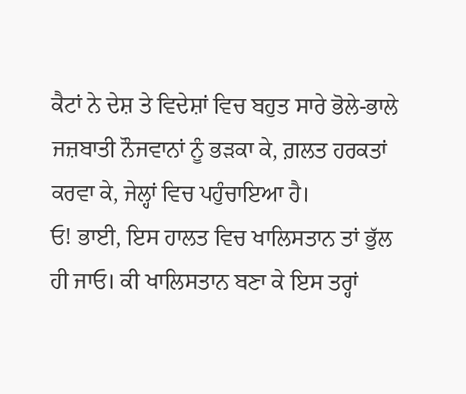ਕੈਟਾਂ ਨੇ ਦੇਸ਼ ਤੇ ਵਿਦੇਸ਼ਾਂ ਵਿਚ ਬਹੁਤ ਸਾਰੇ ਭੋਲੇ-ਭਾਲੇ ਜਜ਼ਬਾਤੀ ਨੌਜਵਾਨਾਂ ਨੂੰ ਭੜਕਾ ਕੇ, ਗ਼ਲਤ ਹਰਕਤਾਂ ਕਰਵਾ ਕੇ, ਜੇਲ੍ਹਾਂ ਵਿਚ ਪਹੁੰਚਾਇਆ ਹੈ।
ਓ! ਭਾਈ, ਇਸ ਹਾਲਤ ਵਿਚ ਖਾਲਿਸਤਾਨ ਤਾਂ ਭੁੱਲ ਹੀ ਜਾਓ। ਕੀ ਖਾਲਿਸਤਾਨ ਬਣਾ ਕੇ ਇਸ ਤਰ੍ਹਾਂ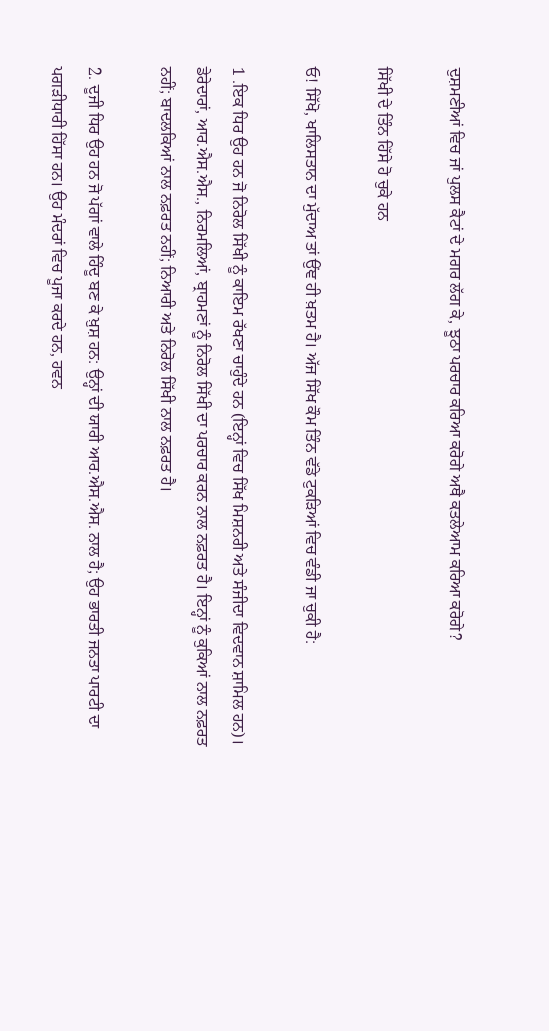ਦੁਸ਼ਮਣੀਆਂ ਵਿਚ ਜਾਂ ਪੁਲਸ ਕੈਟਾਂ ਦੇ ਮਗਰ ਲੱਗ ਕੇ, ਝੂਠਾ ਪਰਚਾਰ ਕਰਿਆ ਕਰੋਗੇ ਅਥੈ ਕਤਲੇਆਮ ਕਰਿਆ ਕਰੋਗੇ?

ਸਿੱਖੀ ਦੇ ਤਿੰਨ ਹਿੱਸੇ ਹੋ ਚੁਕੇ ਹਨ

ਓ! ਸਿੱਖੋ, ਖਾਲਿਸਤਾਨ ਦਾ ਮੁੱਦਾਅ ਤਾਂ ਉਂਞ ਹੀ ਖ਼ਤਮ ਹੈ। ਅੱਜ ਸਿੱਖ ਕੌਮ ਤਿੰਨ ਵੱਡੇ ਟੁਕੜਿਆਂ ਵਿਚ ਵੰਡੀ ਜਾ ਚੁਕੀ ਹੈ:

1 .ਇਕ ਧਿਰ ਉਹ ਹਨ ਜੋ ਨਿਰੋਲ ਸਿੱਖੀ ਨੂੰ ਕਾਇਮ ਰੱਖਣਾ ਚਾਹੁੰਦੇ ਹਨ (ਇਨ੍ਹਾਂ ਵਿਚ ਸਿੱਖ ਮਿਸ਼ਨਰੀ ਅਤੇ ਸੰਜੀਦਾ ਵਿਦਵਾਨ ਸ਼ਾਮਿਲ ਹਨ)। ਡੇਰੇਦਾਰਾਂ, ਆਰ.ਐਸ.ਐਸ., ਨਿਰਮਲਿਆਂ, ਬ੍ਰਾਹਮਣਾਂ ਨੂੰ ਨਿਰੋਲ ਸਿੱਖੀ ਦਾ ਪਰਚਾਰ ਕਰਨ ਨਾਲ ਨਫ਼ਰਤ ਹੈ। ਇਨ੍ਹਾਂ ਨੂੰ ਕੁਕਿਆਂ ਨਾਲ ਨਫ਼ਰਤ ਨਹੀਂ; ਬਾਦਲਕਿਆਂ ਨਾਲ ਨਫ਼ਰਤ ਨਹੀਂ; ਨਿਆਰੀ ਅਤੇ ਨਿਰੋਲ ਸਿੱਖੀ ਨਾਲ ਨਫ਼ਰਤ ਹੈ।

2. ਦੂਜੀ ਧਿਰ ਉਹ ਹਨ ਜੋ ਪੱਗਾਂ ਵਾਲੇ ਹਿੰਦੂ ਬਣ ਕੇ ਖ਼ੁਸ਼ ਹਨ: ਉਨ੍ਹਾਂ ਦੀ ਯਾਰੀ ਆਰ.ਐਸ.ਐਸ. ਨਾਲ ਹੈ; ਉਹ ਭਾਰਤੀ ਜਨਤਾ ਪਾਰਟੀ ਦਾ ਪਗੜੀਧਾਰੀ ਹਿੱਸਾ ਹਨ। ਉਹ ਮੰਦਰਾਂ ਵਿਚ ਪੂਜਾ ਕਰਦੇ ਹਨ, ਹਵਨ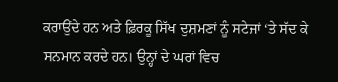ਕਰਾਉਂਦੇ ਹਨ ਅਤੇ ਫ਼ਿਰਕੂ ਸਿੱਖ ਦੁਸ਼ਮਣਾਂ ਨੂੰ ਸਟੇਜਾਂ ‘ਤੇ ਸੱਦ ਕੇ ਸਨਮਾਨ ਕਰਦੇ ਹਨ। ਉਨ੍ਹਾਂ ਦੇ ਘਰਾਂ ਵਿਚ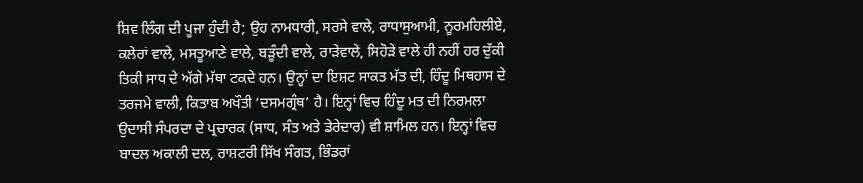ਸ਼ਿਵ ਲਿੰਗ ਦੀ ਪੂਜਾ ਹੁੰਦੀ ਹੈ; ਉਹ ਨਾਮਧਾਰੀ, ਸਰਸੇ ਵਾਲੇ, ਰਾਧਾਸੁਆਮੀ, ਨੂਰਮਹਿਲੀਏ, ਕਲੇਰਾਂ ਵਾਲੇ, ਮਸਤੂਆਣੇ ਵਾਲੇ, ਬੜੂੰਦੀ ਵਾਲੇ, ਰਾੜੇਵਾਲੇ, ਸਿਹੋੜੇ ਵਾਲੇ ਹੀ ਨਹੀਂ ਹਰ ਦੁੱਕੀ ਤਿਕੀ ਸਾਧ ਦੇ ਅੱਗੇ ਮੱਥਾ ਟਕਦੇ ਹਨ। ਉਨ੍ਹਾਂ ਦਾ ਇਸ਼ਟ ਸਾਕਤ ਮੱਤ ਦੀ, ਹਿੰਦੂ ਮਿਥਹਾਸ ਦੇ ਤਰਜਮੇ ਵਾਲੀ, ਕਿਤਾਬ ਅਖੌਤੀ ‘ਦਸਮਗ੍ਰੰਥ’ ਹੈ। ਇਨ੍ਹਾਂ ਵਿਚ ਹਿੰਦੂ ਮਤ ਦੀ ਨਿਰਮਲਾ ਉਦਾਸੀ ਸੰਪਰਦਾ ਦੇ ਪ੍ਰਚਾਰਕ (ਸਾਧ, ਸੰਤ ਅਤੇ ਡੇਰੇਦਾਰ) ਵੀ ਸ਼ਾਮਿਲ ਹਨ। ਇਨ੍ਹਾਂ ਵਿਚ ਬਾਦਲ ਅਕਾਲੀ ਦਲ, ਰਾਸ਼ਟਰੀ ਸਿੱਖ ਸੰਗਤ, ਭਿੰਡਰਾਂ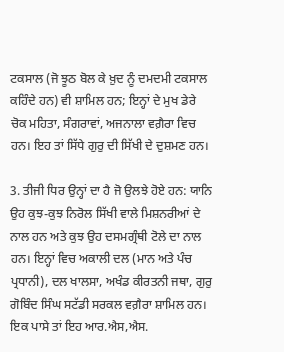ਟਕਸਾਲ (ਜੋ ਝੂਠ ਬੋਲ ਕੇ ਖ਼ੁਦ ਨੂੰ ਦਮਦਮੀ ਟਕਸਾਲ ਕਹਿੰਦੇ ਹਨ) ਵੀ ਸ਼ਾਮਿਲ ਹਨ; ਇਨ੍ਹਾਂ ਦੇ ਮੁਖ ਡੇਰੇ ਚੋਕ ਮਹਿਤਾ, ਸੰਗਰਾਵਾਂ, ਅਜਨਾਲਾ ਵਗ਼ੈਰਾ ਵਿਚ ਹਨ। ਇਹ ਤਾਂ ਸਿੱਧੇ ਗੁਰੁ ਦੀ ਸਿੱਖੀ ਦੇ ਦੁਸ਼ਮਣ ਹਨ।

3. ਤੀਜੀ ਧਿਰ ਉਨ੍ਹਾਂ ਦਾ ਹੈ ਜੋ ਉਲਝੇ ਹੋਏ ਹਨ: ਯਾਨਿ ਉਹ ਕੁਝ-ਕੁਝ ਨਿਰੋਲ ਸਿੱਖੀ ਵਾਲੇ ਮਿਸ਼ਨਰੀਆਂ ਦੇ ਨਾਲ ਹਨ ਅਤੇ ਕੁਝ ਉਹ ਦਸਮਗ੍ਰੰਥੀ ਟੋਲੇ ਦਾ ਨਾਲ ਹਨ। ਇਨ੍ਹਾਂ ਵਿਚ ਅਕਾਲੀ ਦਲ (ਮਾਨ ਅਤੇ ਪੰਚ ਪ੍ਰਧਾਨੀ), ਦਲ ਖਾਲਸਾ, ਅਖੰਡ ਕੀਰਤਨੀ ਜਥਾ, ਗੁਰੁ ਗੋਬਿੰਦ ਸਿੰਘ ਸਟੱਡੀ ਸਰਕਲ ਵਗ਼ੈਰਾ ਸ਼ਾਮਿਲ ਹਨ। ਇਕ ਪਾਸੇ ਤਾਂ ਇਹ ਆਰ.ਐਸ,ਐਸ.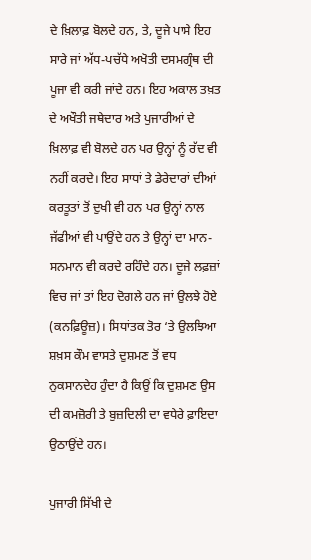ਦੇ ਖ਼ਿਲਾਫ਼ ਬੋਲਦੇ ਹਨ, ਤੇ, ਦੂਜੇ ਪਾਸੇ ਇਹ ਸਾਰੇ ਜਾਂ ਅੱਧ-ਪਚੱਧੇ ਅਖੋਤੀ ਦਸਮਗ੍ਰੰਥ ਦੀ ਪੂਜਾ ਵੀ ਕਰੀ ਜਾਂਦੇ ਹਨ। ਇਹ ਅਕਾਲ ਤਖ਼ਤ ਦੇ ਅਖੌਤੀ ਜਥੇਦਾਰ ਅਤੇ ਪੁਜਾਰੀਆਂ ਦੇ ਖ਼ਿਲਾਫ਼ ਵੀ ਬੋਲਦੇ ਹਨ ਪਰ ਉਨ੍ਹਾਂ ਨੂੰ ਰੱਦ ਵੀ ਨਹੀਂ ਕਰਦੇ। ਇਹ ਸਾਧਾਂ ਤੇ ਡੇਰੇਦਾਰਾਂ ਦੀਆਂ ਕਰਤੂਤਾਂ ਤੋਂ ਦੁਖੀ ਵੀ ਹਨ ਪਰ ਉਨ੍ਹਾਂ ਨਾਲ ਜੱਫੀਆਂ ਵੀ ਪਾਉਂਦੇ ਹਨ ਤੇ ਉਨ੍ਹਾਂ ਦਾ ਮਾਨ-ਸਨਮਾਨ ਵੀ ਕਰਦੇ ਰਹਿੰਦੇ ਹਨ। ਦੂਜੇ ਲਫ਼ਜ਼ਾਂ ਵਿਚ ਜਾਂ ਤਾਂ ਇਹ ਦੋਗਲੇ ਹਨ ਜਾਂ ਉਲਝੇ ਹੋਏ (ਕਨਫ਼ਿਊਜ਼)। ਸਿਧਾਂਤਕ ਤੋਰ ‘ਤੇ ਉਲਝਿਆ ਸ਼ਖ਼ਸ ਕੌਮ ਵਾਸਤੇ ਦੁਸ਼ਮਣ ਤੋਂ ਵਧ ਨੁਕਸਾਨਦੇਹ ਹੁੰਦਾ ਹੈ ਕਿਉਂ ਕਿ ਦੁਸ਼ਮਣ ਉਸ ਦੀ ਕਮਜ਼ੋਰੀ ਤੇ ਬੁਜ਼ਦਿਲੀ ਦਾ ਵਧੇਰੇ ਫ਼ਾਇਦਾ ਉਠਾਉਂਦੇ ਹਨ।

ਪੁਜਾਰੀ ਸਿੱਖੀ ਦੇ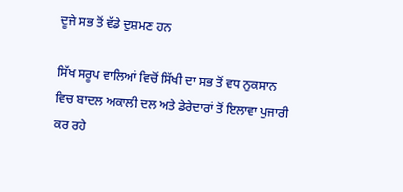ਦੂਜੇ ਸਭ ਤੋਂ ਵੱਡੇ ਦੁਸ਼ਮਣ ਹਨ

ਸਿੱਖ ਸਰੂਪ ਵਾਲਿਆਂ ਵਿਚੋਂ ਸਿੱਖੀ ਦਾ ਸਭ ਤੋਂ ਵਧ ਨੁਕਸਾਨ ਵਿਚ ਬਾਦਲ ਅਕਾਲੀ ਦਲ ਅਤੇ ਡੇਰੇਦਾਰਾਂ ਤੋਂ ਇਲਾਵਾ ਪੁਜਾਰੀ ਕਰ ਰਹੇ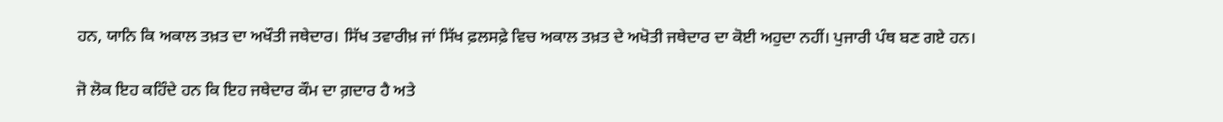ਹਨ, ਯਾਨਿ ਕਿ ਅਕਾਲ ਤਖ਼ਤ ਦਾ ਅਖੌਤੀ ਜਥੇਦਾਰ। ਸਿੱਖ ਤਵਾਰੀਖ਼ ਜਾਂ ਸਿੱਖ ਫ਼ਲਸਫ਼ੇ ਵਿਚ ਅਕਾਲ ਤਖ਼ਤ ਦੇ ਅਖੋਤੀ ਜਥੇਦਾਰ ਦਾ ਕੋਈ ਅਹੁਦਾ ਨਹੀਂ। ਪੁਜਾਰੀ ਪੰਥ ਬਣ ਗਏ ਹਨ।

ਜੋ ਲੋਕ ਇਹ ਕਹਿੰਦੇ ਹਨ ਕਿ ਇਹ ਜਥੇਦਾਰ ਕੌਮ ਦਾ ਗ਼ਦਾਰ ਹੈ ਅਤੇ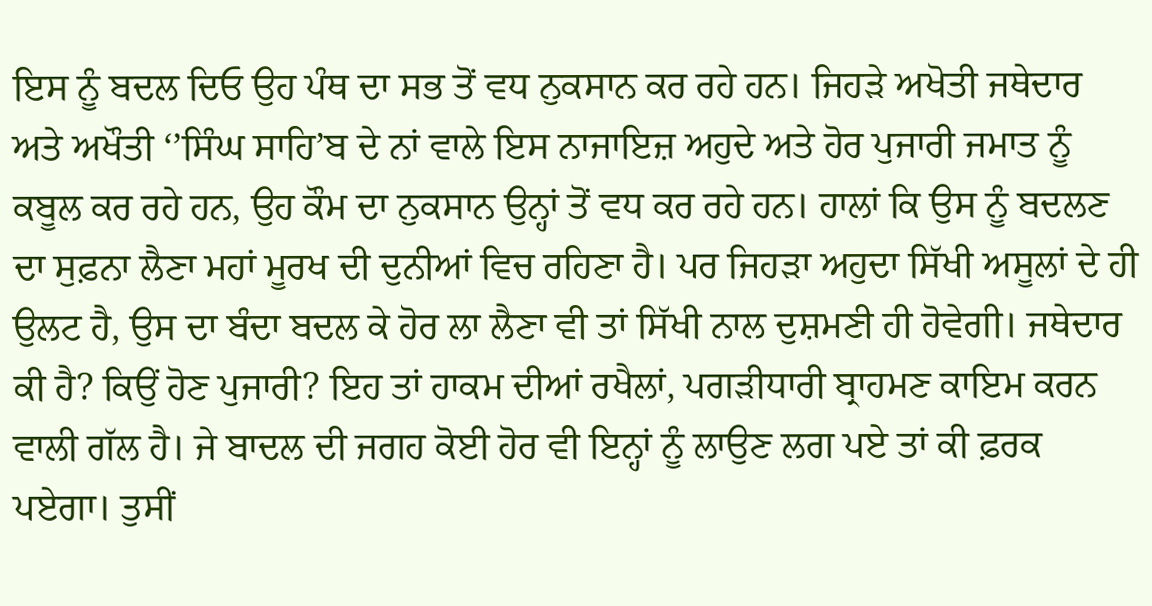ਇਸ ਨੂੰ ਬਦਲ ਦਿਓ ਉਹ ਪੰਥ ਦਾ ਸਭ ਤੋਂ ਵਧ ਨੁਕਸਾਨ ਕਰ ਰਹੇ ਹਨ। ਜਿਹੜੇ ਅਖੋਤੀ ਜਥੇਦਾਰ ਅਤੇ ਅਖੌਤੀ ‘’ਸਿੰਘ ਸਾਹਿ’ਬ ਦੇ ਨਾਂ ਵਾਲੇ ਇਸ ਨਾਜਾਇਜ਼ ਅਹੁਦੇ ਅਤੇ ਹੋਰ ਪੁਜਾਰੀ ਜਮਾਤ ਨੂੰ ਕਬੂਲ ਕਰ ਰਹੇ ਹਨ, ਉਹ ਕੌਮ ਦਾ ਨੁਕਸਾਨ ਉਨ੍ਹਾਂ ਤੋਂ ਵਧ ਕਰ ਰਹੇ ਹਨ। ਹਾਲਾਂ ਕਿ ਉਸ ਨੂੰ ਬਦਲਣ ਦਾ ਸੁਫ਼ਨਾ ਲੈਣਾ ਮਹਾਂ ਮੂਰਖ ਦੀ ਦੁਨੀਆਂ ਵਿਚ ਰਹਿਣਾ ਹੈ। ਪਰ ਜਿਹੜਾ ਅਹੁਦਾ ਸਿੱਖੀ ਅਸੂਲਾਂ ਦੇ ਹੀ ਉਲਟ ਹੈ, ਉਸ ਦਾ ਬੰਦਾ ਬਦਲ ਕੇ ਹੋਰ ਲਾ ਲੈਣਾ ਵੀ ਤਾਂ ਸਿੱਖੀ ਨਾਲ ਦੁਸ਼ਮਣੀ ਹੀ ਹੋਵੇਗੀ। ਜਥੇਦਾਰ ਕੀ ਹੈ? ਕਿਉਂ ਹੋਣ ਪੁਜਾਰੀ? ਇਹ ਤਾਂ ਹਾਕਮ ਦੀਆਂ ਰਖੈਲਾਂ, ਪਗੜੀਧਾਰੀ ਬ੍ਰਾਹਮਣ ਕਾਇਮ ਕਰਨ ਵਾਲੀ ਗੱਲ ਹੈ। ਜੇ ਬਾਦਲ ਦੀ ਜਗਹ ਕੋਈ ਹੋਰ ਵੀ ਇਨ੍ਹਾਂ ਨੂੰ ਲਾਉਣ ਲਗ ਪਏ ਤਾਂ ਕੀ ਫ਼ਰਕ ਪਏਗਾ। ਤੁਸੀਂ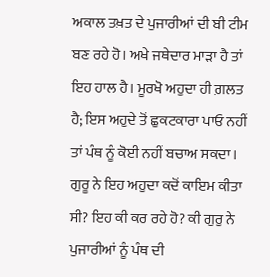ਅਕਾਲ ਤਖ਼ਤ ਦੇ ਪੁਜਾਰੀਆਂ ਦੀ ਬੀ ਟੀਮ ਬਣ ਰਹੇ ਹੋ। ਅਖੇ ਜਥੇਦਾਰ ਮਾੜਾ ਹੈ ਤਾਂ ਇਹ ਹਾਲ ਹੈ। ਮੂਰਖੋ ਅਹੁਦਾ ਹੀ ਗ਼ਲਤ ਹੈ; ਇਸ ਅਹੁਦੇ ਤੋਂ ਛੁਕਟਕਾਰਾ ਪਾਓ ਨਹੀਂ ਤਾਂ ਪੰਥ ਨੂੰ ਕੋਈ ਨਹੀਂ ਬਚਾਅ ਸਕਦਾ। ਗੁਰੂ ਨੇ ਇਹ ਅਹੁਦਾ ਕਦੋਂ ਕਾਇਮ ਕੀਤਾ ਸੀ? ਇਹ ਕੀ ਕਰ ਰਹੇ ਹੋ? ਕੀ ਗੁਰੁ ਨੇ ਪੁਜਾਰੀਆਂ ਨੂੰ ਪੰਥ ਦੀ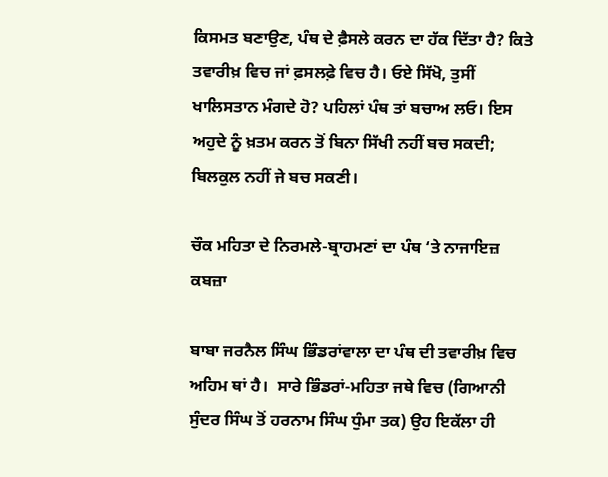ਕਿਸਮਤ ਬਣਾਉਣ, ਪੰਥ ਦੇ ਫ਼ੈਸਲੇ ਕਰਨ ਦਾ ਹੱਕ ਦਿੱਤਾ ਹੈ? ਕਿਤੇ ਤਵਾਰੀਖ਼ ਵਿਚ ਜਾਂ ਫ਼ਸਲਫ਼ੇ ਵਿਚ ਹੈ। ਓਏ ਸਿੱਖੋ, ਤੁਸੀਂ ਖਾਲਿਸਤਾਨ ਮੰਗਦੇ ਹੋ? ਪਹਿਲਾਂ ਪੰਥ ਤਾਂ ਬਚਾਅ ਲਓ। ਇਸ ਅਹੁਦੇ ਨੂੰ ਖ਼ਤਮ ਕਰਨ ਤੋਂ ਬਿਨਾ ਸਿੱਖੀ ਨਹੀਂ ਬਚ ਸਕਦੀ; ਬਿਲਕੁਲ ਨਹੀਂ ਜੇ ਬਚ ਸਕਣੀ।

ਚੌਕ ਮਹਿਤਾ ਦੇ ਨਿਰਮਲੇ-ਬ੍ਰਾਹਮਣਾਂ ਦਾ ਪੰਥ ‘ਤੇ ਨਾਜਾਇਜ਼ ਕਬਜ਼ਾ

ਬਾਬਾ ਜਰਨੈਲ ਸਿੰਘ ਭਿੰਡਰਾਂਵਾਲਾ ਦਾ ਪੰਥ ਦੀ ਤਵਾਰੀਖ਼ ਵਿਚ ਅਹਿਮ ਥਾਂ ਹੈ।  ਸਾਰੇ ਭਿੰਡਰਾਂ-ਮਹਿਤਾ ਜਥੇ ਵਿਚ (ਗਿਆਨੀ ਸੁੰਦਰ ਸਿੰਘ ਤੋਂ ਹਰਨਾਮ ਸਿੰਘ ਧੁੰਮਾ ਤਕ) ਉਹ ਇਕੱਲਾ ਹੀ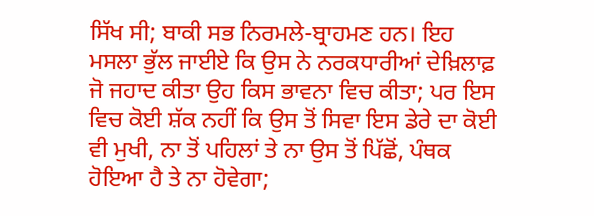ਸਿੱਖ ਸੀ; ਬਾਕੀ ਸਭ ਨਿਰਮਲੇ-ਬ੍ਰਾਹਮਣ ਹਨ। ਇਹ ਮਸਲਾ ਭੁੱਲ ਜਾਈਏ ਕਿ ਉਸ ਨੇ ਨਰਕਧਾਰੀਆਂ ਦੇਖ਼ਿਲਾਫ਼ ਜੋ ਜਹਾਦ ਕੀਤਾ ਉਹ ਕਿਸ ਭਾਵਨਾ ਵਿਚ ਕੀਤਾ; ਪਰ ਇਸ ਵਿਚ ਕੋਈ ਸ਼ੱਕ ਨਹੀਂ ਕਿ ਉਸ ਤੋਂ ਸਿਵਾ ਇਸ ਡੇਰੇ ਦਾ ਕੋਈ ਵੀ ਮੁਖੀ, ਨਾ ਤੋਂ ਪਹਿਲਾਂ ਤੇ ਨਾ ਉਸ ਤੋਂ ਪਿੱਛੋਂ, ਪੰਥਕ ਹੋਇਆ ਹੈ ਤੇ ਨਾ ਹੋਵੇਗਾ;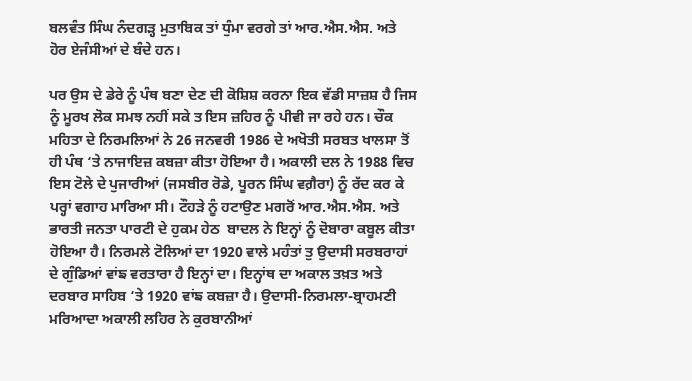ਬਲਵੰਤ ਸਿੰਘ ਨੰਦਗੜ੍ਹ ਮੁਤਾਬਿਕ ਤਾਂ ਧੁੰਮਾ ਵਰਗੇ ਤਾਂ ਆਰ.ਐਸ.ਐਸ. ਅਤੇ ਹੋਰ ਏਜੰਸੀਆਂ ਦੇ ਬੰਦੇ ਹਨ।

ਪਰ ਉਸ ਦੇ ਡੇਰੇ ਨੂੰ ਪੰਥ ਬਣਾ ਦੇਣ ਦੀ ਕੋਸ਼ਿਸ਼ ਕਰਨਾ ਇਕ ਵੱਡੀ ਸਾਜ਼ਸ਼ ਹੈ ਜਿਸ ਨੂੰ ਮੂਰਖ ਲੋਕ ਸਮਝ ਨਹੀਂ ਸਕੇ ਤ ਇਸ ਜ਼ਹਿਰ ਨੂੰ ਪੀਵੀ ਜਾ ਰਹੇ ਹਨ। ਚੌਕ ਮਹਿਤਾ ਦੇ ਨਿਰਮਲਿਆਂ ਨੇ 26 ਜਨਵਰੀ 1986 ਦੇ ਅਖੋਤੀ ਸਰਬਤ ਖਾਲਸਾ ਤੋਂ ਹੀ ਪੰਥ ‘ਤੇ ਨਾਜਾਇਜ਼ ਕਬਜ਼ਾ ਕੀਤਾ ਹੋਇਆ ਹੈ। ਅਕਾਲੀ ਦਲ ਨੇ 1988 ਵਿਚ ਇਸ ਟੋਲੇ ਦੇ ਪੁਜਾਰੀਆਂ (ਜਸਬੀਰ ਰੋਡੇ, ਪੂਰਨ ਸਿੰਘ ਵਗ਼ੈਰਾ) ਨੂੰ ਰੱਦ ਕਰ ਕੇ ਪਰ੍ਹਾਂ ਵਗਾਹ ਮਾਰਿਆ ਸੀ। ਟੌਹੜੇ ਨੂੰ ਹਟਾਉਣ ਮਗਰੋਂ ਆਰ.ਐਸ.ਐਸ. ਅਤੇ ਭਾਰਤੀ ਜਨਤਾ ਪਾਰਟੀ ਦੇ ਹੁਕਮ ਹੇਠ  ਬਾਦਲ ਨੇ ਇਨ੍ਹਾਂ ਨੂੰ ਦੋਬਾਰਾ ਕਬੂਲ ਕੀਤਾ ਹੋਇਆ ਹੈ। ਨਿਰਮਲੇ ਟੋਲਿਆਂ ਦਾ 1920 ਵਾਲੇ ਮਹੰਤਾਂ ਤੁ ਉਦਾਸੀ ਸਰਬਰਾਹਾਂ ਦੇ ਗੁੰਡਿਆਂ ਵਾਂਙ ਵਰਤਾਰਾ ਹੈ ਇਨ੍ਹਾਂ ਦਾ। ਇਨ੍ਹਾਂਥ ਦਾ ਅਕਾਲ ਤਖ਼ਤ ਅਤੇ ਦਰਬਾਰ ਸਾਹਿਬ ‘ਤੇ 1920 ਵਾਂਙ ਕਬਜ਼ਾ ਹੈ। ਉਦਾਸੀ-ਨਿਰਮਲਾ-ਬ੍ਰਾਹਮਣੀ ਮਰਿਆਦਾ ਅਕਾਲੀ ਲਹਿਰ ਨੇ ਕੁਰਬਾਨੀਆਂ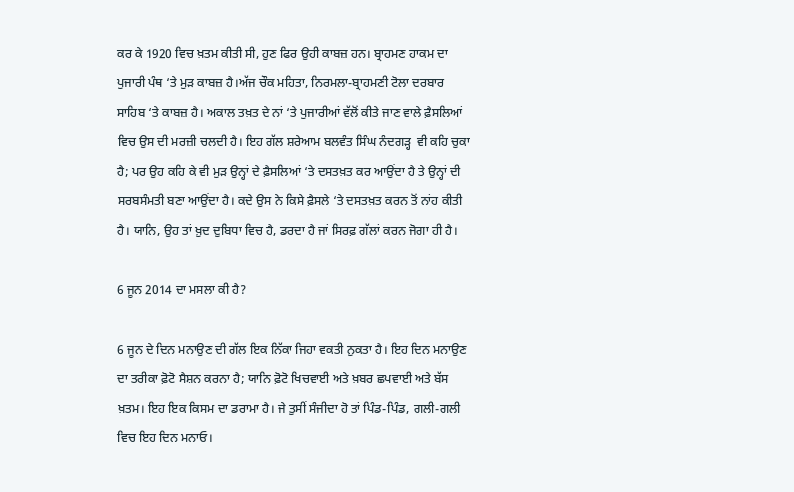ਕਰ ਕੇ 1920 ਵਿਚ ਖ਼ਤਮ ਕੀਤੀ ਸੀ, ਹੁਣ ਫਿਰ ਉਹੀ ਕਾਬਜ਼ ਹਨ। ਬ੍ਰਾਹਮਣ ਹਾਕਮ ਦਾ ਪੁਜਾਰੀ ਪੰਥ ‘ਤੇ ਮੁੜ ਕਾਬਜ਼ ਹੈ।ਅੱਜ ਚੌਕ ਮਹਿਤਾ, ਨਿਰਮਲਾ-ਬ੍ਰਾਹਮਣੀ ਟੋਲਾ ਦਰਬਾਰ ਸਾਹਿਬ ‘ਤੇ ਕਾਬਜ਼ ਹੈ। ਅਕਾਲ ਤਖ਼ਤ ਦੇ ਨਾਂ ‘ਤੇ ਪੁਜਾਰੀਆਂ ਵੱਲੋਂ ਕੀਤੇ ਜਾਣ ਵਾਲੇ ਫ਼ੈਸਲਿਆਂ ਵਿਚ ਉਸ ਦੀ ਮਰਜ਼ੀ ਚਲਦੀ ਹੈ। ਇਹ ਗੱਲ ਸ਼ਰੇਆਮ ਬਲਵੰਤ ਸਿੰਘ ਨੰਦਗੜ੍ਹ  ਵੀ ਕਹਿ ਚੁਕਾ ਹੈ; ਪਰ ਉਹ ਕਹਿ ਕੇ ਵੀ ਮੁੜ ਉਨ੍ਹਾਂ ਦੇ ਫ਼ੈਸਲਿਆਂ ‘ਤੇ ਦਸਤਖ਼ਤ ਕਰ ਆਉਂਦਾ ਹੈ ਤੇ ਉਨ੍ਹਾਂ ਦੀ ਸਰਬਸੰਮਤੀ ਬਣਾ ਆਉਂਦਾ ਹੈ। ਕਦੇ ਉਸ ਨੇ ਕਿਸੇ ਫ਼ੈਸਲੇ ‘ਤੇ ਦਸਤਖ਼ਤ ਕਰਨ ਤੋਂ ਨਾਂਹ ਕੀਤੀ ਹੈ। ਯਾਨਿ, ਉਹ ਤਾਂ ਖ਼ੁਦ ਦੁਬਿਧਾ ਵਿਚ ਹੈ, ਡਰਦਾ ਹੈ ਜਾਂ ਸਿਰਫ਼ ਗੱਲਾਂ ਕਰਨ ਜੋਗਾ ਹੀ ਹੈ।

6 ਜੂਨ 2014 ਦਾ ਮਸਲਾ ਕੀ ਹੈ?

6 ਜੂਨ ਦੇ ਦਿਨ ਮਨਾਉਣ ਦੀ ਗੱਲ ਇਕ ਨਿੱਕਾ ਜਿਹਾ ਵਕਤੀ ਨੁਕਤਾ ਹੈ। ਇਹ ਦਿਨ ਮਨਾਉਣ ਦਾ ਤਰੀਕਾ ਫ਼ੋਟੋ ਸੈਸ਼ਨ ਕਰਨਾ ਹੈ; ਯਾਨਿ ਫ਼ੋਟੋ ਖਿਚਵਾਈ ਅਤੇ ਖ਼ਬਰ ਛਪਵਾਈ ਅਤੇ ਬੱਸ ਖ਼ਤਮ। ਇਹ ਇਕ ਕਿਸਮ ਦਾ ਡਰਾਮਾ ਹੈ। ਜੇ ਤੁਸੀਂ ਸੰਜੀਦਾ ਹੋ ਤਾਂ ਪਿੰਡ-ਪਿੰਡ, ਗਲੀ-ਗਲੀ ਵਿਚ ਇਹ ਦਿਨ ਮਨਾਓ।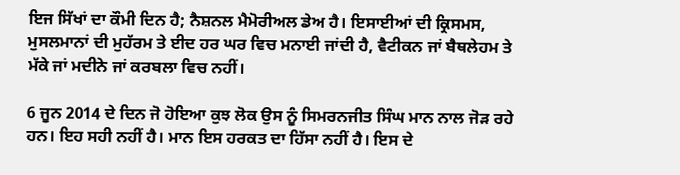ਇਜ ਸਿੱਖਾਂ ਦਾ ਕੌਮੀ ਦਿਨ ਹੈ; ਨੈਸ਼ਨਲ ਮੈਮੋਰੀਅਲ ਡੇਅ ਹੈ। ਇਸਾਈਆਂ ਦੀ ਕ੍ਰਿਸਮਸ, ਮੁਸਲਮਾਨਾਂ ਦੀ ਮੁਹੱਰਮ ਤੇ ਈਦ ਹਰ ਘਰ ਵਿਚ ਮਨਾਈ ਜਾਂਦੀ ਹੈ, ਵੈਟੀਕਨ ਜਾਂ ਬੈਥਲੇਹਮ ਤੇ ਮੱਕੇ ਜਾਂ ਮਦੀਨੇ ਜਾਂ ਕਰਬਲਾ ਵਿਚ ਨਹੀਂ।

6 ਜੂਨ 2014 ਦੇ ਦਿਨ ਜੋ ਹੋਇਆ ਕੁਝ ਲੋਕ ਉਸ ਨੂੰ ਸਿਮਰਨਜੀਤ ਸਿੰਘ ਮਾਨ ਨਾਲ ਜੋੜ ਰਹੇ ਹਨ। ਇਹ ਸਹੀ ਨਹੀਂ ਹੈ। ਮਾਨ ਇਸ ਹਰਕਤ ਦਾ ਹਿੱਸਾ ਨਹੀਂ ਹੈ। ਇਸ ਦੇ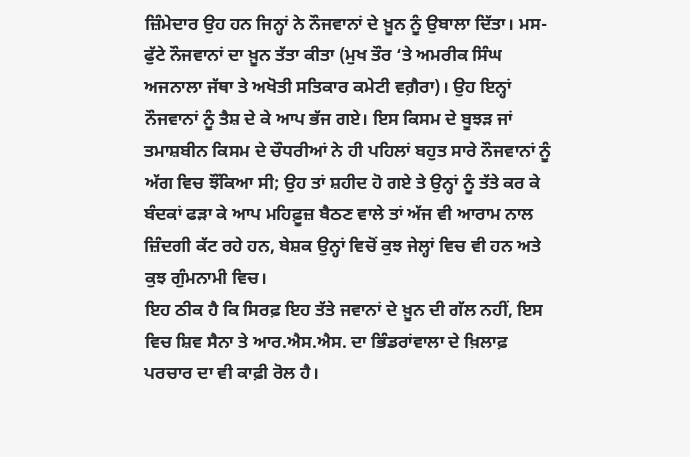ਜ਼ਿੰਮੇਦਾਰ ਉਹ ਹਨ ਜਿਨ੍ਹਾਂ ਨੇ ਨੌਜਵਾਨਾਂ ਦੇ ਖ਼ੂਨ ਨੂੰ ਉਬਾਲਾ ਦਿੱਤਾ। ਮਸ-ਫੁੱਟੇ ਨੌਜਵਾਨਾਂ ਦਾ ਖ਼ੂਨ ਤੱਤਾ ਕੀਤਾ (ਮੁਖ ਤੌਰ ‘ਤੇ ਅਮਰੀਕ ਸਿੰਘ ਅਜਨਾਲਾ ਜੱਥਾ ਤੇ ਅਖੋਤੀ ਸਤਿਕਾਰ ਕਮੇਟੀ ਵਗ਼ੈਰਾ)। ਉਹ ਇਨ੍ਹਾਂ ਨੌਜਵਾਨਾਂ ਨੂੰ ਤੈਸ਼ ਦੇ ਕੇ ਆਪ ਭੱਜ ਗਏ। ਇਸ ਕਿਸਮ ਦੇ ਬੂਝੜ ਜਾਂ ਤਮਾਸ਼ਬੀਨ ਕਿਸਮ ਦੇ ਚੌਧਰੀਆਂ ਨੇ ਹੀ ਪਹਿਲਾਂ ਬਹੁਤ ਸਾਰੇ ਨੌਜਵਾਨਾਂ ਨੂੰ ਅੱਗ ਵਿਚ ਝੌਂਕਿਆ ਸੀ; ਉਹ ਤਾਂ ਸ਼ਹੀਦ ਹੋ ਗਏ ਤੇ ਉਨ੍ਹਾਂ ਨੂੰ ਤੱਤੇ ਕਰ ਕੇ ਬੰਦਕਾਂ ਫੜਾ ਕੇ ਆਪ ਮਹਿਫ਼ੂਜ਼ ਬੈਠਣ ਵਾਲੇ ਤਾਂ ਅੱਜ ਵੀ ਆਰਾਮ ਨਾਲ ਜ਼ਿੰਦਗੀ ਕੱਟ ਰਹੇ ਹਨ, ਬੇਸ਼ਕ ਉਨ੍ਹਾਂ ਵਿਚੋਂ ਕੁਝ ਜੇਲ੍ਹਾਂ ਵਿਚ ਵੀ ਹਨ ਅਤੇ ਕੁਝ ਗੁੰਮਨਾਮੀ ਵਿਚ।
ਇਹ ਠੀਕ ਹੈ ਕਿ ਸਿਰਫ਼ ਇਹ ਤੱਤੇ ਜਵਾਨਾਂ ਦੇ ਖ਼ੂਨ ਦੀ ਗੱਲ ਨਹੀਂ, ਇਸ ਵਿਚ ਸ਼ਿਵ ਸੈਨਾ ਤੇ ਆਰ.ਐਸ.ਐਸ. ਦਾ ਭਿੰਡਰਾਂਵਾਲਾ ਦੇ ਖ਼ਿਲਾਫ਼ ਪਰਚਾਰ ਦਾ ਵੀ ਕਾਫ਼ੀ ਰੋਲ ਹੈ।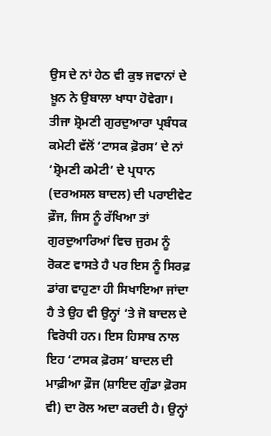ਉਸ ਦੇ ਨਾਂ ਹੇਠ ਵੀ ਕੁਝ ਜਵਾਨਾਂ ਦੇ ਖ਼ੂਨ ਨੇ ਉਬਾਲਾ ਖਾਧਾ ਹੋਵੇਗਾ।
ਤੀਜਾ ਸ਼੍ਰੋਮਣੀ ਗੁਰਦੁਆਰਾ ਪ੍ਰਬੰਧਕ ਕਮੇਟੀ ਵੱਲੋਂ ‘ਟਾਸਕ ਫ਼ੋਰਸ’ ਦੇ ਨਾਂ ‘ਸ਼੍ਰੋਮਣੀ ਕਮੇਟੀ’ ਦੇ ਪ੍ਰਧਾਨ (ਦਰਅਸਲ ਬਾਦਲ) ਦੀ ਪਰਾਈਵੇਟ ਫ਼ੌਜ, ਜਿਸ ਨੂੰ ਰੱਖਿਆ ਤਾਂ ਗੁਰਦੁਆਰਿਆਂ ਵਿਚ ਜੁਰਮ ਨੂੰ ਰੋਕਣ ਵਾਸਤੇ ਹੈ ਪਰ ਇਸ ਨੂੰ ਸਿਰਫ਼ ਡਾਂਗ ਵਾਹੁਣਾ ਹੀ ਸਿਖਾਇਆ ਜਾਂਦਾ ਹੈ ਤੇ ਉਹ ਵੀ ਉਨ੍ਹਾਂ ‘ਤੇ ਜੋ ਬਾਦਲ ਦੇ ਵਿਰੋਧੀ ਹਨ। ਇਸ ਹਿਸਾਬ ਨਾਲ ਇਹ ‘ਟਾਸਕ ਫ਼ੋਰਸ’ ਬਾਦਲ ਦੀ ਮਾਫ਼ੀਆ ਫ਼ੌਜ (ਸ਼ਾਇਦ ਗੁੰਡਾ ਫ਼ੋਰਸ ਵੀ) ਦਾ ਰੋਲ ਅਦਾ ਕਰਦੀ ਹੈ। ਉਨ੍ਹਾਂ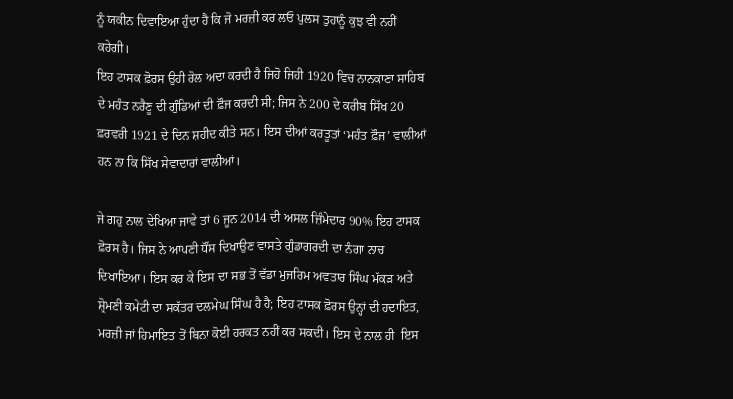ਨੂੰ ਯਕੀਨ ਦਿਵਾਇਆ ਹੁੰਦਾ ਹੈ ਕਿ ਜੋ ਮਰਜ਼ੀ ਕਰ ਲਓ ਪੁਲਸ ਤੁਹਾਨੂੰ ਕੁਝ ਵੀ ਨਹੀਂ ਕਹੇਗੀ।
ਇਹ ਟਾਸਕ ਫ਼ੋਰਸ ਉਹੀ ਰੋਲ ਅਦਾ ਕਰਦੀ ਹੈ ਜਿਹੋ ਜਿਹੀ 1920 ਵਿਚ ਨਾਨਕਾਣਾ ਸਾਹਿਬ ਦੇ ਮਹੰਤ ਨਰੈਣੂ ਦੀ ਗੁੰਡਿਆਂ ਦੀ ਫ਼ੌਜ ਕਰਦੀ ਸੀ; ਜਿਸ ਨੇ 200 ਦੇ ਕਰੀਬ ਸਿੱਖ 20 ਫ਼ਰਵਰੀ 1921 ਦੇ ਦਿਨ ਸ਼ਹੀਦ ਕੀਤੇ ਸਨ। ਇਸ ਦੀਆਂ ਕਰਤੂਤਾਂ ‘ਮਹੰਤ ਫ਼ੌਜ’ ਵਾਲੀਆਂ ਹਨ ਨਾ ਕਿ ਸਿੱਖ ਸੇਵਾਦਾਰਾਂ ਵਾਲੀਆਂ।

ਜੇ ਗਹੁ ਨਾਲ ਦੇਖਿਆ ਜਾਵੇ ਤਾਂ 6 ਜੂਨ 2014 ਦੀ ਅਸਲ ਜ਼ਿੰਮੇਦਾਰ 90% ਇਹ ਟਾਸਕ ਫ਼ੋਰਸ ਹੈ। ਜਿਸ ਨੇ ਆਪਣੀ ਧੌਂਸ ਦਿਖਾਉਣ ਵਾਸਤੇ ਗੁੰਡਾਗਰਦੀ ਦਾ ਨੰਗਾ ਨਾਚ ਦਿਖਾਇਆ। ਇਸ ਕਰ ਕੇ ਇਸ ਦਾ ਸਭ ਤੋਂ ਵੱਡਾ ਮੁਜਰਿਮ ਅਵਤਾਰ ਸਿੰਘ ਮੱਕੜ ਅਤੇ ਸ਼੍ਰੋਮਣੀ ਕਮੇਟੀ ਦਾ ਸਕੱਤਰ ਦਲਮੇਘ ਸਿੰਘ ਹੈ ਹੈ; ਇਹ ਟਾਸਕ ਫ਼ੋਰਸ ਉਨ੍ਹਾਂ ਦੀ ਹਦਾਇਤ, ਮਰਜ਼ੀ ਜਾਂ ਹਿਮਾਇਤ ਤੋਂ ਬਿਨਾ ਕੋਈ ਹਰਕਤ ਨਹੀਂ ਕਰ ਸਕਦੀ। ਇਸ ਦੇ ਨਾਲ ਹੀ  ਇਸ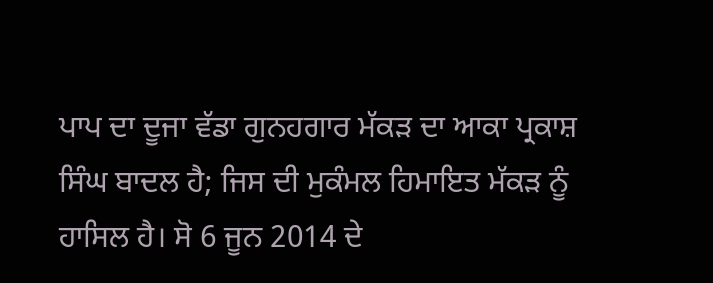ਪਾਪ ਦਾ ਦੂਜਾ ਵੱਡਾ ਗੁਨਹਗਾਰ ਮੱਕੜ ਦਾ ਆਕਾ ਪ੍ਰਕਾਸ਼ ਸਿੰਘ ਬਾਦਲ ਹੈ; ਜਿਸ ਦੀ ਮੁਕੰਮਲ ਹਿਮਾਇਤ ਮੱਕੜ ਨੂੰ ਹਾਸਿਲ ਹੈ। ਸੋ 6 ਜੂਨ 2014 ਦੇ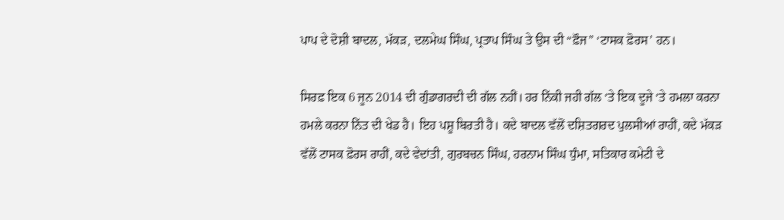ਪਾਪ ਦੇ ਦੋਸ਼ੀ ਬਾਦਲ, ਮੱਕੜ, ਦਲਮੇਘ ਸਿੰਘ, ਪ੍ਰਤਾਪ ਸਿੰਘ ਤੇ ਉਸ ਦੀ “ਫ਼ੌਜ” ‘ਟਾਸਕ ਫ਼ੋਰਸ’ ਹਨ।

ਸਿਰਫ਼ ਇਕ 6 ਜੂਨ 2014 ਦੀ ਗੁੰਡਾਗਰਦੀ ਦੀ ਗੱਲ ਨਹੀਂ। ਹਰ ਨਿੱਕੀ ਜਹੀ ਗੱਲ ‘ਤੇ ਇਕ ਦੂਜੇ ‘ਤੇ ਹਮਲਾ ਕਰਨਾ ਹਮਲੇ ਕਰਨਾ ਨਿੱਤ ਦੀ ਖੇਡ ਹੈ। ਇਹ ਪਸ਼ੂ ਬਿਰਤੀ ਹੈ। ਕਦੇ ਬਾਦਲ ਵੱਲੋਂ ਦਸ਼ਿਤਗਰਦ ਪੁਲਸੀਆਂ ਰਾਹੀਂ, ਕਦੇ ਮੱਕੜ ਵੱਲੋਂ ਟਾਸਕ ਫ਼ੋਰਸ ਰਾਹੀਂ, ਕਦੇ ਵੇਦਾਂਤੀ, ਗੁਰਬਚਨ ਸਿੰਘ, ਹਰਨਾਮ ਸਿੰਘ ਧੁੰਮਾ, ਸਤਿਕਾਰ ਕਮੇਟੀ ਦੇ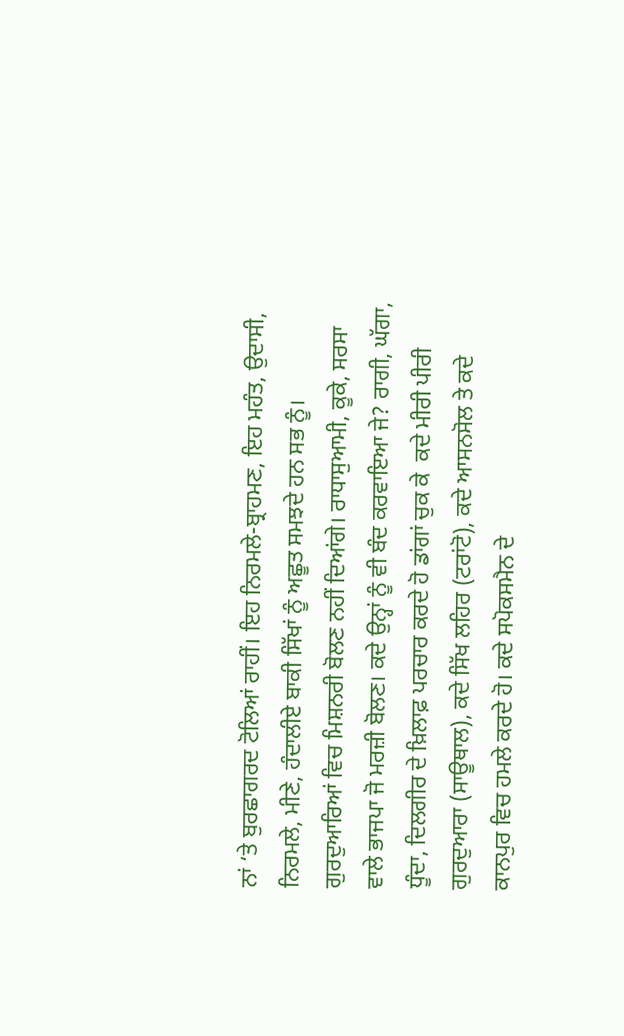ਨਾਂ ‘ਤੇ ਬੁਰਛਾਗਰਦ ਟੋਲਿਆਂ ਰਾਹੀਂ। ਇਹ ਨਿਰਮਲੇ-ਬ੍ਰਾਹਮਣ, ਇਹ ਮਹੰਤ, ਉਦਾਸੀ, ਨਿਰਮਲੇ, ਮੀਣੇ, ਹੰਦਾਲੀਏ ਬਾਕੀ ਸਿੱਖਾਂ ਨੂੰ ਅਛੂਤ ਸਮਝਦੇ ਹਨ ਸਭ ਨੂੰ। ਗੁਰਦੁਆਰਿਆਂ ਵਿਚ ਮਿਸ਼ਨਰੀ ਬੋਲਣ ਨਹੀਂ ਦਿਆਂਗੇ। ਰਾਧਾਸੁਆਮੀ, ਕੂਕੇ, ਸਰਸਾ ਵਾਲੇ ਭਾਜਪਾ ਜੋ ਮਰਜ਼ੀ ਬੋਲਣ। ਕਦੇ ਉਨ੍ਹਾਂ ਨੂੰ ਵੀ ਬੰਦ ਕਰਵਾਇਆ ਜੇ? ਰਾਗੀ, ਘੱਗਾ, ਧੂੰਦਾ, ਦਿਲਗੀਰ ਦੇ ਖ਼ਿਲਾਫ਼ ਪਰਚਾਰ ਕਰਦੇ ਹੋ ਡਾਂਗਾਂ ਚੁਕ ਕੇ  ਕਦੇ ਮੀਰੀ ਪੀਰੀ ਗੁਰਦੁਆਰਾ (ਸਾਊਥਾਲ), ਕਦੇ ਸਿੱਖ ਲਹਿਰ (ਟਰਾਂਟੋ), ਕਦੇ ਆਸਨਸੋਲ ਤੇ ਕਦੇ ਕਾਨਪੁਰ ਵਿਚ ਹਮਲੇ ਕਰਦੇ ਹੋ। ਕਦੇ ਸਪੋਕਸਮੈਨ ਦੇ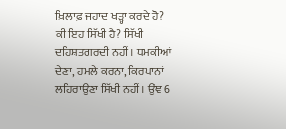ਖ਼ਿਲਾਫ਼ ਜਹਾਦ ਖੜ੍ਹਾ ਕਰਦੇ ਹੋ? ਕੀ ਇਹ ਸਿੱਖੀ ਹੈ? ਸਿੱਖੀ ਦਹਿਸ਼ਤਗਰਦੀ ਨਹੀਂ। ਧਮਕੀਆਂ ਦੇਣਾ, ਹਮਲੇ ਕਰਨਾ, ਕਿਰਪਾਨਾਂ ਲਹਿਰਾਉਣਾ ਸਿੱਖੀ ਨਹੀਂ। ਉਂਞ 6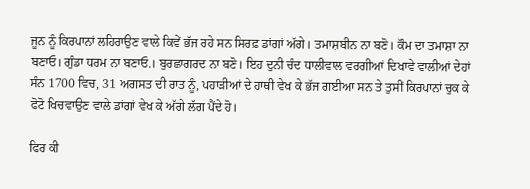ਜੂਨ ਨੂੰ ਕਿਰਪਾਨਾਂ ਲਹਿਰਾਉਣ ਵਾਲੇ ਕਿਵੇਂ ਭੱਜ ਰਹੇ ਸਨ ਸਿਰਫ਼ ਡਾਂਗਾਂ ਅੱਗੇ। ਤਮਾਸ਼ਬੀਨ ਨਾ ਬਣੋ। ਕੌਮ ਦਾ ਤਮਾਸ਼ਾ ਨਾ ਬਣਾਓ। ਗੁੰਡਾ ਧਰਮ ਨਾ ਬਣਾਓ.। ਬੁਰਛਾਗਰਦ ਨਾ ਬਣੋ। ਇਹ ਦੁਨੀ ਚੰਦ ਧਾਲੀਵਾਲ ਵਰਗੀਆਂ ਦਿਖਾਵੇ ਵਾਲੀਆਂ ਦੇਹਾਂ ਸੰਨ 1700 ਵਿਚ, 31 ਅਗਸਤ ਦੀ ਰਾਤ ਨੂੰ, ਪਹਾੜੀਆਂ ਦੇ ਹਾਥੀ ਵੇਖ ਕੇ ਭੱਜ ਗਈਆ ਸਨ ਤੇ ਤੁਸੀਂ ਕਿਰਪਾਨਾਂ ਚੁਕ ਕੇ ਫੋਟੋ ਖਿਚਵਾਉਣ ਵਾਲੇ ਡਾਂਗਾਂ ਵੇਖ ਕੇ ਅੱਗੇ ਲੱਗ ਪੈਂਦੇ ਹੋ।

ਫਿਰ ਕੀ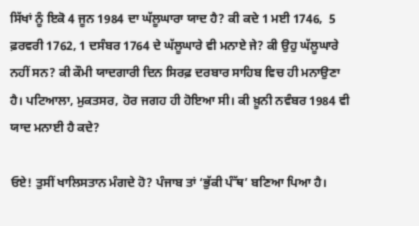ਸਿੱਖਾਂ ਨੂੰ ਇਕੋ 4 ਜੂਨ 1984 ਦਾ ਘੱਲੂਘਾਰਾ ਯਾਦ ਹੈ? ਕੀ ਕਦੇ 1 ਮਈ 1746,  5 ਫ਼ਰਵਰੀ 1762, 1 ਦਸੰਬਰ 1764 ਦੇ ਘੱਲੂਘਾਰੇ ਵੀ ਮਨਾਏ ਜੇ? ਕੀ ਉਹੁ ਘੱਲੂਘਾਰੇ ਨਹੀਂ ਸਨ? ਕੀ ਕੌਮੀ ਯਾਦਗਾਰੀ ਦਿਨ ਸਿਰਫ਼ ਦਰਬਾਰ ਸਾਹਿਬ ਵਿਚ ਹੀ ਮਨਾਉਣਾ ਹੈ। ਪਟਿਆਲਾ, ਮੁਕਤਸਰ, ਹੋਰ ਜਗਹ ਹੀ ਹੋਇਆ ਸੀ। ਕੀ ਖ਼ੂਨੀ ਨਵੰਬਰ 1984 ਵੀ ਯਾਦ ਮਨਾਈ ਹੈ ਕਦੇ?

ਓਏ! ਤੁਸੀਂ ਖਾਲਿਸਤਾਨ ਮੰਗਦੇ ਹੋ? ਪੰਜਾਬ ਤਾਂ ‘ਭੁੱਕੀ ਪੰੱਥ’ ਬਣਿਆ ਪਿਆ ਹੈ।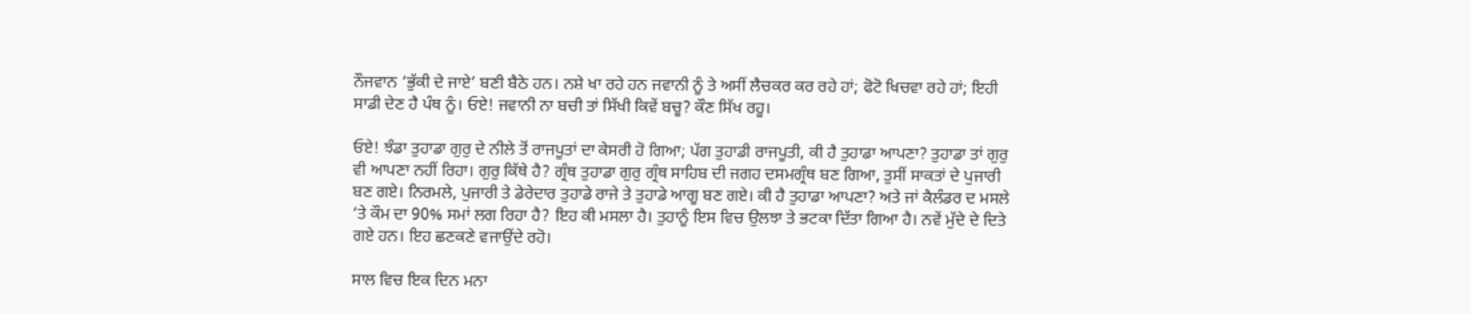ਨੌਜਵਾਨ ‘ਭੁੱਕੀ ਦੇ ਜਾਏ’ ਬਣੀ ਬੈਠੇ ਹਨ। ਨਸ਼ੇ ਖਾ ਰਹੇ ਹਨ ਜਵਾਨੀ ਨੂੰ ਤੇ ਅਸੀਂ ਲੈਚਕਰ ਕਰ ਰਹੇ ਹਾਂ; ਫੋਟੋ ਖਿਚਵਾ ਰਹੇ ਹਾਂ; ਇਹੀ ਸਾਡੀ ਦੇਣ ਹੈ ਪੰਥ ਨੂੰ। ਓਏ! ਜਵਾਨੀ ਨਾ ਬਚੀ ਤਾਂ ਸਿੱਖੀ ਕਿਵੇਂ ਬਚੂ? ਕੌਣ ਸਿੱਖ ਰਹੂ।

ਓਏ! ਝੰਡਾ ਤੁਹਾਡਾ ਗੁਰੁ ਦੇ ਨੀਲੇ ਤੋਂ ਰਾਜਪੂਤਾਂ ਦਾ ਕੇਸਰੀ ਹੋ ਗਿਆ; ਪੱਗ ਤੁਹਾਡੀ ਰਾਜਪੂਤੀ, ਕੀ ਹੈ ਤੁਹਾਡਾ ਆਪਣਾ? ਤੁਹਾਡਾ ਤਾਂ ਗੁਰੁ ਵੀ ਆਪਣਾ ਨਹੀਂ ਰਿਹਾ। ਗੁਰੁ ਕਿੱਥੇ ਹੈ? ਗ੍ਰੰਥ ਤੁਹਾਡਾ ਗੁਰੁ ਗ੍ਰੰਥ ਸਾਹਿਬ ਦੀ ਜਗਹ ਦਸਮਗ੍ਰੰਥ ਬਣ ਗਿਆ, ਤੁਸੀਂ ਸਾਕਤਾਂ ਦੇ ਪੁਜਾਰੀ ਬਣ ਗਏ। ਨਿਰਮਲੇ, ਪੁਜਾਰੀ ਤੇ ਡੇਰੇਦਾਰ ਤੁਹਾਡੇ ਰਾਜੇ ਤੇ ਤੁਹਾਡੇ ਆਗੂ ਬਣ ਗਏ। ਕੀ ਹੈ ਤੁਹਾਡਾ ਆਪਣਾ? ਅਤੇ ਜਾਂ ਕੈਲੰਡਰ ਦ ਮਸਲੇ ‘ਤੇ ਕੌਮ ਦਾ 90% ਸਮਾਂ ਲਗ ਰਿਹਾ ਹੈ? ਇਹ ਕੀ ਮਸਲਾ ਹੈ। ਤੁਹਾਨੂੰ ਇਸ ਵਿਚ ਉਲਝਾ ਤੇ ਭਟਕਾ ਦਿੱਤਾ ਗਿਆ ਹੈ। ਨਵੇਂ ਮੁੱਦੇ ਦੇ ਦਿਤੇ ਗਏ ਹਨ। ਇਹ ਛਣਕਣੇ ਵਜਾਉਂਦੇ ਰਹੋ।

ਸਾਲ ਵਿਚ ਇਕ ਦਿਨ ਮਨਾ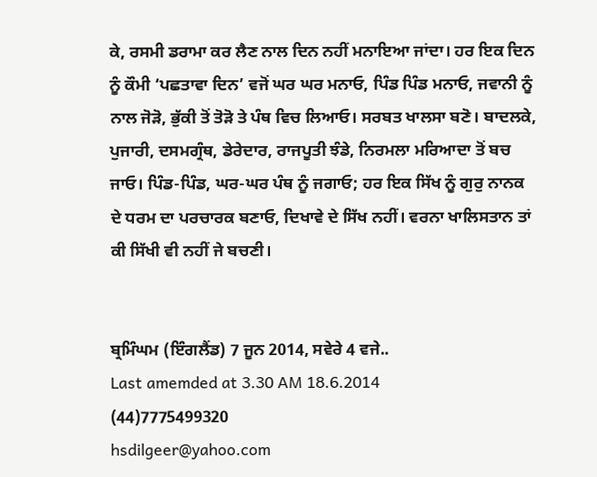ਕੇ, ਰਸਮੀ ਡਰਾਮਾ ਕਰ ਲੈਣ ਨਾਲ ਦਿਨ ਨਹੀਂ ਮਨਾਇਆ ਜਾਂਦਾ। ਹਰ ਇਕ ਦਿਨ ਨੂੰ ਕੌਮੀ ‘ਪਛਤਾਵਾ ਦਿਨ’ ਵਜੋਂ ਘਰ ਘਰ ਮਨਾਓ, ਪਿੰਡ ਪਿੰਡ ਮਨਾਓ, ਜਵਾਨੀ ਨੂੰ ਨਾਲ ਜੋੜੋ, ਭੁੱਕੀ ਤੋਂ ਤੋੜੋ ਤੇ ਪੰਥ ਵਿਚ ਲਿਆਓ। ਸਰਬਤ ਖਾਲਸਾ ਬਣੋ। ਬਾਦਲਕੇ, ਪੁਜਾਰੀ, ਦਸਮਗ੍ਰੰਥ, ਡੇਰੇਦਾਰ, ਰਾਜਪੂਤੀ ਝੰਡੇ, ਨਿਰਮਲਾ ਮਰਿਆਦਾ ਤੋਂ ਬਚ ਜਾਓ। ਪਿੰਡ-ਪਿੰਡ, ਘਰ-ਘਰ ਪੰਥ ਨੂੰ ਜਗਾਓ; ਹਰ ਇਕ ਸਿੱਖ ਨੂੰ ਗੁਰੁ ਨਾਨਕ ਦੇ ਧਰਮ ਦਾ ਪਰਚਾਰਕ ਬਣਾਓ, ਦਿਖਾਵੇ ਦੇ ਸਿੱਖ ਨਹੀਂ। ਵਰਨਾ ਖਾਲਿਸਤਾਨ ਤਾਂ ਕੀ ਸਿੱਖੀ ਵੀ ਨਹੀਂ ਜੇ ਬਚਣੀ।


ਬ੍ਰਮਿੰਘਮ (ਇੰਗਲੈਂਡ) 7 ਜੂਨ 2014, ਸਵੇਰੇ 4 ਵਜੇ..
Last amemded at 3.30 AM 18.6.2014
(44)7775499320
hsdilgeer@yahoo.com